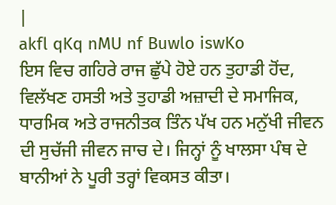|
akfl qKq nMU nf Buwlo iswKo
ਇਸ ਵਿਚ ਗਹਿਰੇ ਰਾਜ ਛੁੱਪੇ ਹੋਏ ਹਨ ਤੁਹਾਡੀ ਹੋਂਦ, ਵਿਲੱਖਣ ਹਸਤੀ ਅਤੇ ਤੁਹਾਡੀ ਅਜ਼ਾਦੀ ਦੇ ਸਮਾਜਿਕ, ਧਾਰਮਿਕ ਅਤੇ ਰਾਜਨੀਤਕ ਤਿੰਨ ਪੱਖ ਹਨ ਮਨੁੱਖੀ ਜੀਵਨ ਦੀ ਸੁਚੱਜੀ ਜੀਵਨ ਜਾਚ ਦੇ। ਜਿਨ੍ਹਾਂ ਨੂੰ ਖਾਲਸਾ ਪੰਥ ਦੇ ਬਾਨੀਆਂ ਨੇ ਪੂਰੀ ਤਰ੍ਹਾਂ ਵਿਕਸਤ ਕੀਤਾ।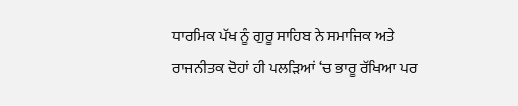ਧਾਰਮਿਕ ਪੱਖ ਨੂੰ ਗੁਰੂ ਸਾਹਿਬ ਨੇ ਸਮਾਜਿਕ ਅਤੇ ਰਾਜਨੀਤਕ ਦੋਹਾਂ ਹੀ ਪਲੜਿਆਂ ‘ਚ ਭਾਰੂ ਰੱਖਿਆ ਪਰ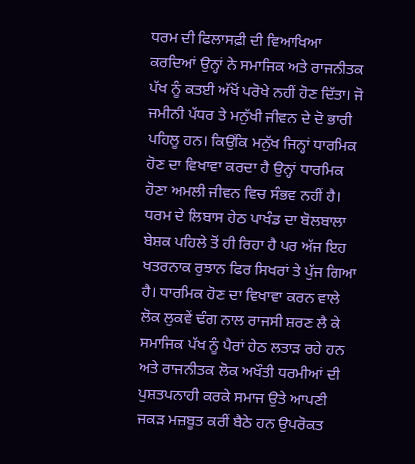ਧਰਮ ਦੀ ਫਿਲਾਸਫ਼ੀ ਦੀ ਵਿਆਖਿਆ ਕਰਦਿਆਂ ਉਨ੍ਹਾਂ ਨੇ ਸਮਾਜਿਕ ਅਤੇ ਰਾਜਨੀਤਕ ਪੱਖ ਨੂੰ ਕਤਈ ਅੱਖੋਂ ਪਰੋਖੇ ਨਹੀਂ ਹੋਣ ਦਿੱਤਾ। ਜੋ ਜਮੀਨੀ ਪੱਧਰ ਤੇ ਮਨੁੱਖੀ ਜੀਵਨ ਦੇ ਦੋ ਭਾਰੀ ਪਹਿਲੂ ਹਨ। ਕਿਉਂਕਿ ਮਨੁੱਖ ਜਿਨ੍ਹਾਂ ਧਾਰਮਿਕ ਹੋਣ ਦਾ ਵਿਖਾਵਾ ਕਰਦਾ ਹੈ ਉਨ੍ਹਾਂ ਧਾਰਮਿਕ ਹੋਣਾ ਅਮਲੀ ਜੀਵਨ ਵਿਚ ਸੰਭਵ ਨਹੀਂ ਹੈ। ਧਰਮ ਦੇ ਲਿਬਾਸ ਹੇਠ ਪਾਖੰਡ ਦਾ ਬੋਲਬਾਲਾ ਬੇਸ਼ਕ ਪਹਿਲੇ ਤੋਂ ਹੀ ਰਿਹਾ ਹੈ ਪਰ ਅੱਜ ਇਹ ਖਤਰਨਾਕ ਰੁਝਾਨ ਫਿਰ ਸਿਖਰਾਂ ਤੇ ਪੁੱਜ ਗਿਆ ਹੈ। ਧਾਰਮਿਕ ਹੋਣ ਦਾ ਵਿਖਾਵਾ ਕਰਨ ਵਾਲੇ ਲੋਕ ਲੁਕਵੇਂ ਢੰਗ ਨਾਲ ਰਾਜਸੀ ਸ਼ਰਣ ਲੈ ਕੇ ਸਮਾਜਿਕ ਪੱਖ ਨੂੰ ਪੈਰਾਂ ਹੇਠ ਲਤਾੜ ਰਹੇ ਹਨ ਅਤੇ ਰਾਜਨੀਤਕ ਲੋਕ ਅਖੌਤੀ ਧਰਮੀਆਂ ਦੀ ਪੁਸ਼ਤਪਨਾਹੀ ਕਰਕੇ ਸਮਾਜ ਉਤੇ ਆਪਣੀ ਜਕੜ ਮਜ਼ਬੂਤ ਕਰੀਂ ਬੈਠੇ ਹਨ ਉਪਰੋਕਤ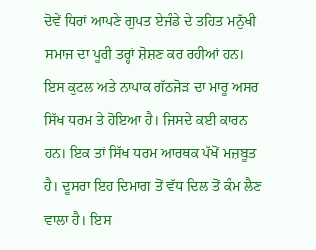ਦੋਵੇਂ ਧਿਰਾਂ ਆਪਣੇ ਗੁਪਤ ਏਜੰਡੇ ਦੇ ਤਹਿਤ ਮਨੁੱਖੀ ਸਮਾਜ ਦਾ ਪੂਰੀ ਤਰ੍ਹਾਂ ਸ਼ੋਸ਼ਣ ਕਰ ਰਹੀਆਂ ਹਨ। ਇਸ ਕੁਟਲ ਅਤੇ ਨਾਪਾਕ ਗੱਠਜੋੜ ਦਾ ਮਾਰੂ ਅਸਰ ਸਿੱਖ ਧਰਮ ਤੇ ਹੋਇਆ ਹੈ। ਜਿਸਦੇ ਕਈ ਕਾਰਨ ਹਨ। ਇਕ ਤਾਂ ਸਿੱਖ ਧਰਮ ਆਰਥਕ ਪੱਖੋਂ ਮਜ਼ਬੂਤ ਹੈ। ਦੂਸਰਾ ਇਹ ਦਿਮਾਗ ਤੋਂ ਵੱਧ ਦਿਲ ਤੋਂ ਕੰਮ ਲੈਣ ਵਾਲਾ ਹੈ। ਇਸ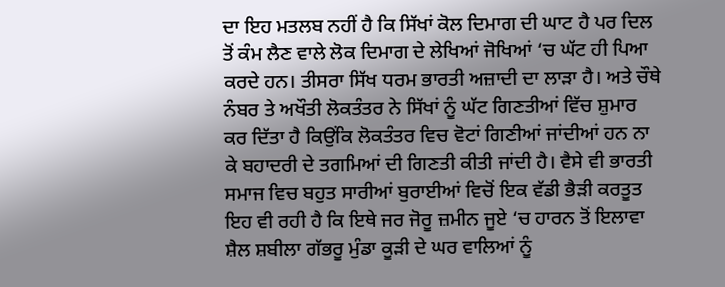ਦਾ ਇਹ ਮਤਲਬ ਨਹੀਂ ਹੈ ਕਿ ਸਿੱਖਾਂ ਕੋਲ ਦਿਮਾਗ ਦੀ ਘਾਟ ਹੈ ਪਰ ਦਿਲ ਤੋਂ ਕੰਮ ਲੈਣ ਵਾਲੇ ਲੋਕ ਦਿਮਾਗ ਦੇ ਲੇਖਿਆਂ ਜੋਖਿਆਂ ‘ਚ ਘੱਟ ਹੀ ਪਿਆ ਕਰਦੇ ਹਨ। ਤੀਸਰਾ ਸਿੱਖ ਧਰਮ ਭਾਰਤੀ ਅਜ਼ਾਦੀ ਦਾ ਲਾੜਾ ਹੈ। ਅਤੇ ਚੌਥੇ ਨੰਬਰ ਤੇ ਅਖੌਤੀ ਲੋਕਤੰਤਰ ਨੇ ਸਿੱਖਾਂ ਨੂੰ ਘੱਟ ਗਿਣਤੀਆਂ ਵਿੱਚ ਸ਼ੁਮਾਰ ਕਰ ਦਿੱਤਾ ਹੈ ਕਿਉਂਕਿ ਲੋਕਤੰਤਰ ਵਿਚ ਵੋਟਾਂ ਗਿਣੀਆਂ ਜਾਂਦੀਆਂ ਹਨ ਨਾ ਕੇ ਬਹਾਦਰੀ ਦੇ ਤਗਮਿਆਂ ਦੀ ਗਿਣਤੀ ਕੀਤੀ ਜਾਂਦੀ ਹੈ। ਵੈਸੇ ਵੀ ਭਾਰਤੀ ਸਮਾਜ ਵਿਚ ਬਹੁਤ ਸਾਰੀਆਂ ਬੁਰਾਈਆਂ ਵਿਚੋਂ ਇਕ ਵੱਡੀ ਭੈੜੀ ਕਰਤੂਤ ਇਹ ਵੀ ਰਹੀ ਹੈ ਕਿ ਇਥੇ ਜਰ ਜੋਰੂ ਜ਼ਮੀਨ ਜੂਏ ‘ਚ ਹਾਰਨ ਤੋਂ ਇਲਾਵਾ ਸ਼ੈਲ ਸ਼ਬੀਲਾ ਗੱਭਰੂ ਮੁੰਡਾ ਕੂੜੀ ਦੇ ਘਰ ਵਾਲਿਆਂ ਨੂੰ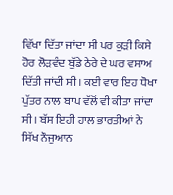ਵਿੱਖਾ ਦਿੱਤਾ ਜਾਂਦਾ ਸੀ ਪਰ ਕੁੜੀ ਕਿਸੇ ਹੋਰ ਲੋੜਵੰਦ ਬੁੱਡੇ ਠੇਰੇ ਦੇ ਘਰ ਵਸਾਅ ਦਿੱਤੀ ਜਾਂਦੀ ਸੀ। ਕਈ ਵਾਰ ਇਹ ਧੋਖਾ ਪੁੱਤਰ ਨਾਲ ਬਾਪ ਵੱਲੋਂ ਵੀ ਕੀਤਾ ਜਾਂਦਾ ਸੀ। ਬੱਸ ਇਹੀ ਹਾਲ ਭਾਰਤੀਆਂ ਨੇ ਸਿੱਖ ਨੌਜੁਆਨ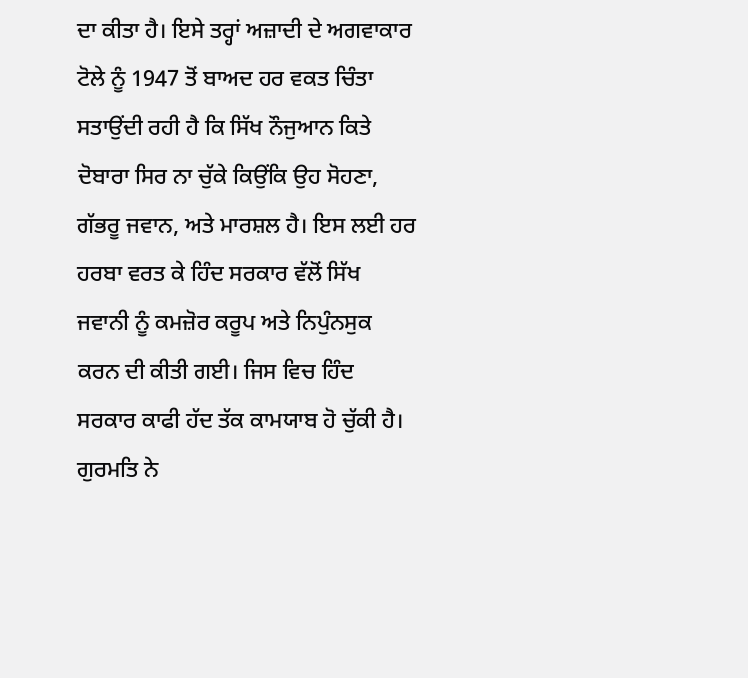ਦਾ ਕੀਤਾ ਹੈ। ਇਸੇ ਤਰ੍ਹਾਂ ਅਜ਼ਾਦੀ ਦੇ ਅਗਵਾਕਾਰ ਟੋਲੇ ਨੂੰ 1947 ਤੋਂ ਬਾਅਦ ਹਰ ਵਕਤ ਚਿੰਤਾ ਸਤਾਉਂਦੀ ਰਹੀ ਹੈ ਕਿ ਸਿੱਖ ਨੌਜੁਆਨ ਕਿਤੇ ਦੋਬਾਰਾ ਸਿਰ ਨਾ ਚੁੱਕੇ ਕਿਉਂਕਿ ਉਹ ਸੋਹਣਾ, ਗੱਭਰੂ ਜਵਾਨ, ਅਤੇ ਮਾਰਸ਼ਲ ਹੈ। ਇਸ ਲਈ ਹਰ ਹਰਬਾ ਵਰਤ ਕੇ ਹਿੰਦ ਸਰਕਾਰ ਵੱਲੋਂ ਸਿੱਖ ਜਵਾਨੀ ਨੂੰ ਕਮਜ਼ੋਰ ਕਰੂਪ ਅਤੇ ਨਿਪੁੰਨਸੁਕ ਕਰਨ ਦੀ ਕੀਤੀ ਗਈ। ਜਿਸ ਵਿਚ ਹਿੰਦ ਸਰਕਾਰ ਕਾਫੀ ਹੱਦ ਤੱਕ ਕਾਮਯਾਬ ਹੋ ਚੁੱਕੀ ਹੈ। ਗੁਰਮਤਿ ਨੇ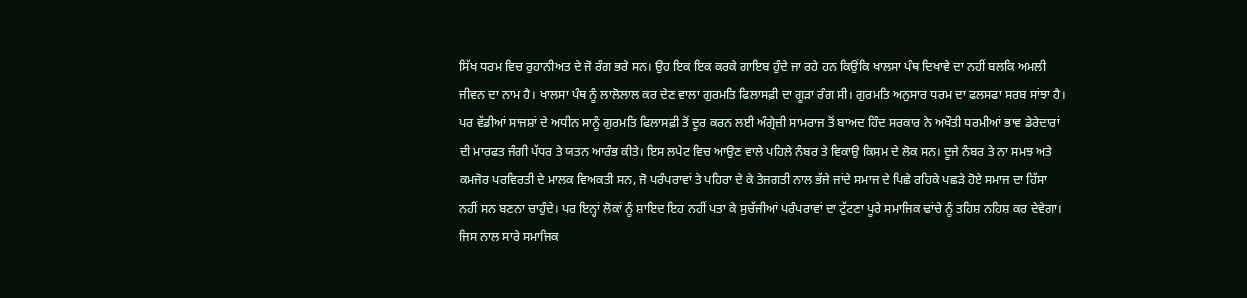ਸਿੱਖ ਧਰਮ ਵਿਚ ਰੁਹਾਨੀਅਤ ਦੇ ਜੋ ਰੰਗ ਭਰੇ ਸਨ। ਉਹ ਇਕ ਇਕ ਕਰਕੇ ਗਾਇਬ ਹੁੰਦੇ ਜਾ ਰਹੇ ਹਨ ਕਿਉਂਕਿ ਖਾਲਸਾ ਪੰਥ ਦਿਖਾਵੇ ਦਾ ਨਹੀਂ ਬਲਕਿ ਅਮਲੀ ਜੀਵਨ ਦਾ ਨਾਮ ਹੈ। ਖਾਲਸਾ ਪੰਥ ਨੂੰ ਲਾਲੋਲਾਲ ਕਰ ਦੇਣ ਵਾਲਾ ਗੁਰਮਤਿ ਫਿਲਾਸਫ਼ੀ ਦਾ ਗੂੜਾ ਰੰਗ ਸੀ। ਗੁਰਮਤਿ ਅਨੁਸਾਰ ਧਰਮ ਦਾ ਫਲਸਫਾ ਸਰਬ ਸਾਂਝਾ ਹੈ। ਪਰ ਵੱਡੀਆਂ ਸਾਜਸ਼ਾਂ ਦੇ ਅਧੀਨ ਸਾਨੂੰ ਗੁਰਮਤਿ ਫਿਲਾਸਫ਼ੀ ਤੋਂ ਦੂਰ ਕਰਨ ਲਈ ਅੰਗ੍ਰੇਜ਼ੀ ਸਾਮਰਾਜ ਤੋਂ ਬਾਅਦ ਹਿੰਦ ਸਰਕਾਰ ਨੇ ਅਖੌਤੀ ਧਰਮੀਆਂ ਭਾਵ ਡੇਰੇਦਾਰਾਂ ਦੀ ਮਾਰਫਤ ਜੰਗੀ ਪੱਧਰ ਤੇ ਯਤਨ ਆਰੰਭ ਕੀਤੇ। ਇਸ ਲਪੇਟ ਵਿਚ ਆਉਣ ਵਾਲੇ ਪਹਿਲੇ ਨੰਬਰ ਤੇ ਵਿਕਾਉ ਕਿਸਮ ਦੇ ਲੋਕ ਸਨ। ਦੂਜੇ ਨੰਬਰ ਤੇ ਨਾ ਸਮਝ ਅਤੇ ਕਮਜੋਰ ਪਰਵਿਰਤੀ ਦੇ ਮਾਲਕ ਵਿਅਕਤੀ ਸਨ, ਜੋ ਪਰੰਪਰਾਵਾਂ ਤੇ ਪਹਿਰਾ ਦੇ ਕੇ ਤੇਜਗਤੀ ਨਾਲ ਭੱਜੇ ਜਾਂਦੇ ਸਮਾਜ ਦੇ ਪਿਛੇ ਰਹਿਕੇ ਪਛੜੇ ਹੋਏ ਸਮਾਜ ਦਾ ਹਿੱਸਾ ਨਹੀਂ ਸਨ ਬਣਨਾ ਚਾਹੁੰਦੇ। ਪਰ ਇਨ੍ਹਾਂ ਲੋਕਾਂ ਨੂੰ ਸ਼ਾਇਦ ਇਹ ਨਹੀਂ ਪਤਾ ਕੇ ਸੁਚੱਜੀਆਂ ਪਰੰਪਰਾਵਾਂ ਦਾ ਟੁੱਟਣਾ ਪੂਰੇ ਸਮਾਜਿਕ ਢਾਂਚੇ ਨੂੰ ਤਹਿਸ਼ ਨਹਿਸ਼ ਕਰ ਦੇਵੇਗਾ। ਜਿਸ ਨਾਲ ਸਾਰੇ ਸਮਾਜਿਕ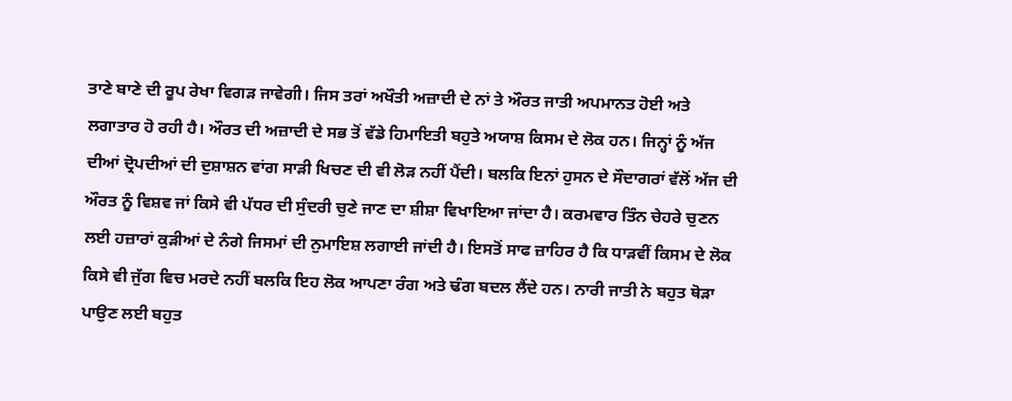ਤਾਣੇ ਬਾਣੇ ਦੀ ਰੂਪ ਰੇਖਾ ਵਿਗੜ ਜਾਵੇਗੀ। ਜਿਸ ਤਰਾਂ ਅਖੌਤੀ ਅਜ਼ਾਦੀ ਦੇ ਨਾਂ ਤੇ ਔਰਤ ਜਾਤੀ ਅਪਮਾਨਤ ਹੋਈ ਅਤੇ ਲਗਾਤਾਰ ਹੋ ਰਹੀ ਹੈ। ਔਰਤ ਦੀ ਅਜ਼ਾਦੀ ਦੇ ਸਭ ਤੋਂ ਵੱਡੇ ਹਿਮਾਇਤੀ ਬਹੁਤੇ ਅਯਾਸ਼ ਕਿਸਮ ਦੇ ਲੋਕ ਹਨ। ਜਿਨ੍ਹਾਂ ਨੂੰ ਅੱਜ ਦੀਆਂ ਦ੍ਰੋਪਦੀਆਂ ਦੀ ਦੁਸ਼ਾਸ਼ਨ ਵਾਂਗ ਸਾੜੀ ਖਿਚਣ ਦੀ ਵੀ ਲੋੜ ਨਹੀਂ ਪੈਂਦੀ। ਬਲਕਿ ਇਨਾਂ ਹੁਸਨ ਦੇ ਸੌਦਾਗਰਾਂ ਵੱਲੋਂ ਅੱਜ ਦੀ ਔਰਤ ਨੂੰ ਵਿਸ਼ਵ ਜਾਂ ਕਿਸੇ ਵੀ ਪੱਧਰ ਦੀ ਸੁੰਦਰੀ ਚੁਣੇ ਜਾਣ ਦਾ ਸ਼ੀਸ਼ਾ ਵਿਖਾਇਆ ਜਾਂਦਾ ਹੈ। ਕਰਮਵਾਰ ਤਿੰਨ ਚੇਹਰੇ ਚੁਣਨ ਲਈ ਹਜ਼ਾਰਾਂ ਕੁੜੀਆਂ ਦੇ ਨੰਗੇ ਜਿਸਮਾਂ ਦੀ ਨੁਮਾਇਸ਼ ਲਗਾਈ ਜਾਂਦੀ ਹੈ। ਇਸਤੋਂ ਸਾਫ ਜ਼ਾਹਿਰ ਹੈ ਕਿ ਧਾੜਵੀਂ ਕਿਸਮ ਦੇ ਲੋਕ ਕਿਸੇ ਵੀ ਜੁੱਗ ਵਿਚ ਮਰਦੇ ਨਹੀਂ ਬਲਕਿ ਇਹ ਲੋਕ ਆਪਣਾ ਰੰਗ ਅਤੇ ਢੰਗ ਬਦਲ ਲੈਂਦੇ ਹਨ। ਨਾਰੀ ਜਾਤੀ ਨੇ ਬਹੁਤ ਥੋੜਾ ਪਾਉਣ ਲਈ ਬਹੁਤ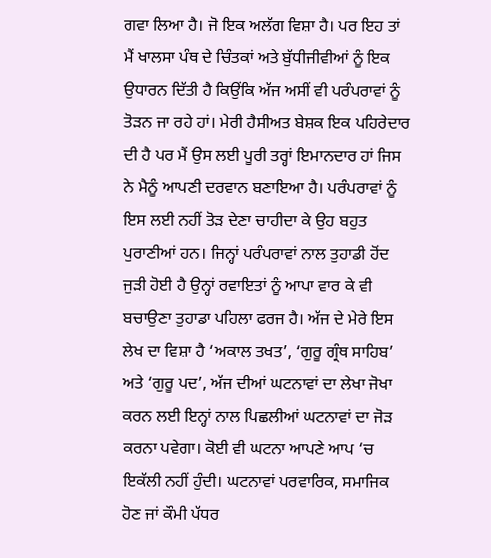ਗਵਾ ਲਿਆ ਹੈ। ਜੋ ਇਕ ਅਲੱਗ ਵਿਸ਼ਾ ਹੈ। ਪਰ ਇਹ ਤਾਂ ਮੈਂ ਖਾਲਸਾ ਪੰਥ ਦੇ ਚਿੰਤਕਾਂ ਅਤੇ ਬੁੱਧੀਜੀਵੀਆਂ ਨੂੰ ਇਕ ਉਧਾਰਨ ਦਿੱਤੀ ਹੈ ਕਿਉਂਕਿ ਅੱਜ ਅਸੀਂ ਵੀ ਪਰੰਪਰਾਵਾਂ ਨੂੰ ਤੋੜਨ ਜਾ ਰਹੇ ਹਾਂ। ਮੇਰੀ ਹੈਸੀਅਤ ਬੇਸ਼ਕ ਇਕ ਪਹਿਰੇਦਾਰ ਦੀ ਹੈ ਪਰ ਮੈਂ ਉਸ ਲਈ ਪੂਰੀ ਤਰ੍ਹਾਂ ਇਮਾਨਦਾਰ ਹਾਂ ਜਿਸ ਨੇ ਮੈਨੂੰ ਆਪਣੀ ਦਰਵਾਨ ਬਣਾਇਆ ਹੈ। ਪਰੰਪਰਾਵਾਂ ਨੂੰ ਇਸ ਲਈ ਨਹੀਂ ਤੋੜ ਦੇਣਾ ਚਾਹੀਦਾ ਕੇ ਉਹ ਬਹੁਤ ਪੁਰਾਣੀਆਂ ਹਨ। ਜਿਨ੍ਹਾਂ ਪਰੰਪਰਾਵਾਂ ਨਾਲ ਤੁਹਾਡੀ ਹੋਂਦ ਜੁੜੀ ਹੋਈ ਹੈ ਉਨ੍ਹਾਂ ਰਵਾਇਤਾਂ ਨੂੰ ਆਪਾ ਵਾਰ ਕੇ ਵੀ ਬਚਾਉਣਾ ਤੁਹਾਡਾ ਪਹਿਲਾ ਫਰਜ ਹੈ। ਅੱਜ ਦੇ ਮੇਰੇ ਇਸ ਲੇਖ ਦਾ ਵਿਸ਼ਾ ਹੈ ‘ਅਕਾਲ ਤਖਤ’, ‘ਗੁਰੂ ਗ੍ਰੰਥ ਸਾਹਿਬ’ ਅਤੇ ‘ਗੁਰੂ ਪਦ’, ਅੱਜ ਦੀਆਂ ਘਟਨਾਵਾਂ ਦਾ ਲੇਖਾ ਜੋਖਾ ਕਰਨ ਲਈ ਇਨ੍ਹਾਂ ਨਾਲ ਪਿਛਲੀਆਂ ਘਟਨਾਵਾਂ ਦਾ ਜੋੜ ਕਰਨਾ ਪਵੇਗਾ। ਕੋਈ ਵੀ ਘਟਨਾ ਆਪਣੇ ਆਪ ‘ਚ ਇਕੱਲੀ ਨਹੀਂ ਹੁੰਦੀ। ਘਟਨਾਵਾਂ ਪਰਵਾਰਿਕ, ਸਮਾਜਿਕ ਹੋਣ ਜਾਂ ਕੌਮੀ ਪੱਧਰ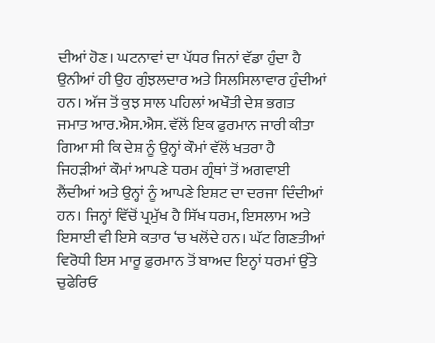ਦੀਆਂ ਹੋਣ। ਘਟਨਾਵਾਂ ਦਾ ਪੱਧਰ ਜਿਨਾਂ ਵੱਡਾ ਹੁੰਦਾ ਹੈ ਉਨੀਆਂ ਹੀ ਉਹ ਗੁੰਝਲਦਾਰ ਅਤੇ ਸਿਲਸਿਲਾਵਾਰ ਹੁੰਦੀਆਂ ਹਨ। ਅੱਜ ਤੋਂ ਕੁਝ ਸਾਲ ਪਹਿਲਾਂ ਅਖੌਤੀ ਦੇਸ਼ ਭਗਤ ਜਮਾਤ ਆਰ.ਐਸ.ਐਸ. ਵੱਲੋਂ ਇਕ ਫੁਰਮਾਨ ਜਾਰੀ ਕੀਤਾ ਗਿਆ ਸੀ ਕਿ ਦੇਸ਼ ਨੂੰ ਉਨ੍ਹਾਂ ਕੌਮਾਂ ਵੱਲੋਂ ਖਤਰਾ ਹੈ ਜਿਹੜੀਆਂ ਕੌਮਾਂ ਆਪਣੇ ਧਰਮ ਗ੍ਰੰਥਾਂ ਤੋਂ ਅਗਵਾਈ ਲੈਂਦੀਆਂ ਅਤੇ ਉਨ੍ਹਾਂ ਨੂੰ ਆਪਣੇ ਇਸ਼ਟ ਦਾ ਦਰਜਾ ਦਿੰਦੀਆਂ ਹਨ। ਜਿਨ੍ਹਾਂ ਵਿੱਚੋਂ ਪ੍ਰਮੁੱਖ ਹੈ ਸਿੱਖ ਧਰਮ, ਇਸਲਾਮ ਅਤੇ ਇਸਾਈ ਵੀ ਇਸੇ ਕਤਾਰ ‘ਚ ਖਲੋਂਦੇ ਹਨ। ਘੱਟ ਗਿਣਤੀਆਂ ਵਿਰੋਧੀ ਇਸ ਮਾਰੂ ਫ਼ੁਰਮਾਨ ਤੋਂ ਬਾਅਦ ਇਨ੍ਹਾਂ ਧਰਮਾਂ ਉੱਤੇ ਚੁਫੇਰਿਓ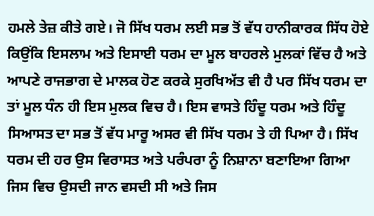ਹਮਲੇ ਤੇਜ਼ ਕੀਤੇ ਗਏ। ਜੋ ਸਿੱਖ ਧਰਮ ਲਈ ਸਭ ਤੋਂ ਵੱਧ ਹਾਨੀਕਾਰਕ ਸਿੱਧ ਹੋਏ ਕਿਉਂਕਿ ਇਸਲਾਮ ਅਤੇ ਇਸਾਈ ਧਰਮ ਦਾ ਮੂਲ ਬਾਹਰਲੇ ਮੁਲਕਾਂ ਵਿੱਚ ਹੈ ਅਤੇ ਆਪਣੇ ਰਾਜਭਾਗ ਦੇ ਮਾਲਕ ਹੋਣ ਕਰਕੇ ਸੁਰਖਿਅੱਤ ਵੀ ਹੈ ਪਰ ਸਿੱਖ ਧਰਮ ਦਾ ਤਾਂ ਮੂਲ ਧੰਨ ਹੀ ਇਸ ਮੁਲਕ ਵਿਚ ਹੈ। ਇਸ ਵਾਸਤੇ ਹਿੰਦੂ ਧਰਮ ਅਤੇ ਹਿੰਦੂ ਸਿਆਸਤ ਦਾ ਸਭ ਤੋਂ ਵੱਧ ਮਾਰੂ ਅਸਰ ਵੀ ਸਿੱਖ ਧਰਮ ਤੇ ਹੀ ਪਿਆ ਹੈ। ਸਿੱਖ ਧਰਮ ਦੀ ਹਰ ਉਸ ਵਿਰਾਸਤ ਅਤੇ ਪਰੰਪਰਾ ਨੂੰ ਨਿਸ਼ਾਨਾ ਬਣਾਇਆ ਗਿਆ ਜਿਸ ਵਿਚ ਉਸਦੀ ਜਾਨ ਵਸਦੀ ਸੀ ਅਤੇ ਜਿਸ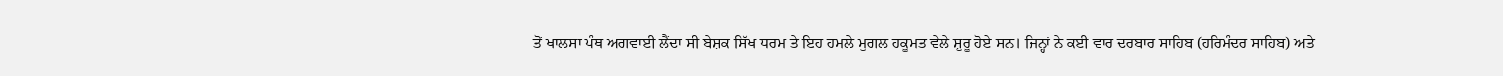ਤੋਂ ਖਾਲਸਾ ਪੰਥ ਅਗਵਾਈ ਲੈਂਦਾ ਸੀ ਬੇਸ਼ਕ ਸਿੱਖ ਧਰਮ ਤੇ ਇਹ ਹਮਲੇ ਮੁਗਲ ਹਕੂਮਤ ਵੇਲੇ ਸ਼ੁਰੂ ਹੋਏ ਸਨ। ਜਿਨ੍ਹਾਂ ਨੇ ਕਈ ਵਾਰ ਦਰਬਾਰ ਸਾਹਿਬ (ਹਰਿਮੰਦਰ ਸਾਹਿਬ) ਅਤੇ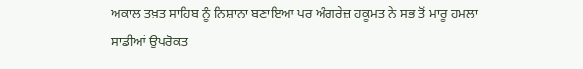ਅਕਾਲ ਤਖ਼ਤ ਸਾਹਿਬ ਨੂੰ ਨਿਸ਼ਾਨਾ ਬਣਾਇਆ ਪਰ ਅੰਗਰੇਜ਼ ਹਕੂਮਤ ਨੇ ਸਭ ਤੋਂ ਮਾਰੂ ਹਮਲਾ ਸਾਡੀਆਂ ਉਪਰੋਕਤ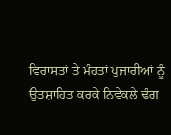ਵਿਰਾਸਤਾਂ ਤੇ ਮੰਹਤਾਂ ਪੁਜਾਰੀਆਂ ਨੂੰ ਉਤਸ਼ਾਹਿਤ ਕਰਕੇ ਨਿਵੇਕਲੇ ਢੰਗ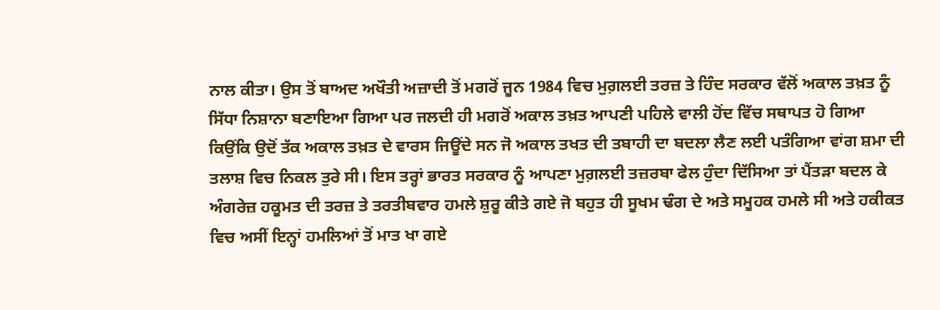ਨਾਲ ਕੀਤਾ। ਉਸ ਤੋਂ ਬਾਅਦ ਅਖੌਤੀ ਅਜ਼ਾਦੀ ਤੋਂ ਮਗਰੋਂ ਜੂਨ 1984 ਵਿਚ ਮੁਗ਼ਲਈ ਤਰਜ਼ ਤੇ ਹਿੰਦ ਸਰਕਾਰ ਵੱਲੋਂ ਅਕਾਲ ਤਖ਼ਤ ਨੂੰ ਸਿੱਧਾ ਨਿਸ਼ਾਨਾ ਬਣਾਇਆ ਗਿਆ ਪਰ ਜਲਦੀ ਹੀ ਮਗਰੋਂ ਅਕਾਲ ਤਖ਼ਤ ਆਪਣੀ ਪਹਿਲੇ ਵਾਲੀ ਹੋਂਦ ਵਿੱਚ ਸਥਾਪਤ ਹੋ ਗਿਆ ਕਿਉਂਕਿ ਉਦੋਂ ਤੱਕ ਅਕਾਲ ਤਖ਼ਤ ਦੇ ਵਾਰਸ ਜਿਊਂਦੇ ਸਨ ਜੋ ਅਕਾਲ ਤਖਤ ਦੀ ਤਬਾਹੀ ਦਾ ਬਦਲਾ ਲੈਣ ਲਈ ਪਤੰਗਿਆ ਵਾਂਗ ਸ਼ਮਾ ਦੀ ਤਲਾਸ਼ ਵਿਚ ਨਿਕਲ ਤੁਰੇ ਸੀ। ਇਸ ਤਰ੍ਹਾਂ ਭਾਰਤ ਸਰਕਾਰ ਨੂੰ ਆਪਣਾ ਮੁਗ਼ਲਈ ਤਜ਼ਰਬਾ ਫੇਲ ਹੁੰਦਾ ਦਿੱਸਿਆ ਤਾਂ ਪੈਂਤੜਾ ਬਦਲ ਕੇ ਅੰਗਰੇਜ਼ ਹਕੂਮਤ ਦੀ ਤਰਜ਼ ਤੇ ਤਰਤੀਬਵਾਰ ਹਮਲੇ ਸ਼ੁਰੂ ਕੀਤੇ ਗਏ ਜੋ ਬਹੁਤ ਹੀ ਸੂਖਮ ਢੰਗ ਦੇ ਅਤੇ ਸਮੂਹਕ ਹਮਲੇ ਸੀ ਅਤੇ ਹਕੀਕਤ ਵਿਚ ਅਸੀਂ ਇਨ੍ਹਾਂ ਹਮਲਿਆਂ ਤੋਂ ਮਾਤ ਖਾ ਗਏ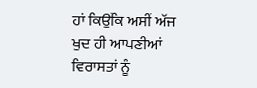ਹਾਂ ਕਿਉਂਕਿ ਅਸੀਂ ਅੱਜ ਖੁਦ ਹੀ ਆਪਣੀਆਂ ਵਿਰਾਸਤਾਂ ਨੂੰ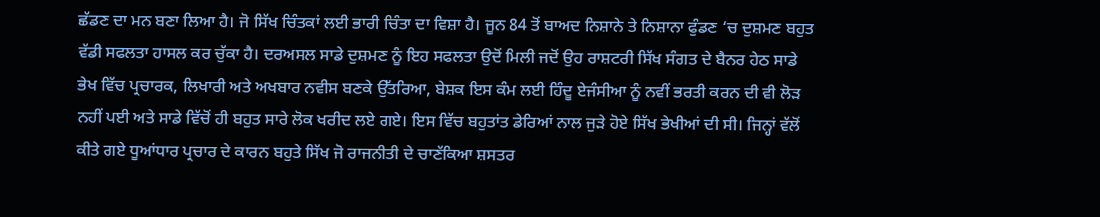ਛੱਡਣ ਦਾ ਮਨ ਬਣਾ ਲਿਆ ਹੈ। ਜੋ ਸਿੱਖ ਚਿੰਤਕਾਂ ਲਈ ਭਾਰੀ ਚਿੰਤਾ ਦਾ ਵਿਸ਼ਾ ਹੈ। ਜੂਨ 84 ਤੋਂ ਬਾਅਦ ਨਿਸ਼ਾਨੇ ਤੇ ਨਿਸ਼ਾਨਾ ਫੁੰਡਣ ‘ਚ ਦੁਸ਼ਮਣ ਬਹੁਤ ਵੱਡੀ ਸਫਲਤਾ ਹਾਸਲ ਕਰ ਚੁੱਕਾ ਹੈ। ਦਰਅਸਲ ਸਾਡੇ ਦੁਸ਼ਮਣ ਨੂੰ ਇਹ ਸਫਲਤਾ ਉਦੋਂ ਮਿਲੀ ਜਦੋਂ ਉਹ ਰਾਸ਼ਟਰੀ ਸਿੱਖ ਸੰਗਤ ਦੇ ਬੈਨਰ ਹੇਠ ਸਾਡੇ ਭੇਖ ਵਿੱਚ ਪ੍ਰਚਾਰਕ, ਲਿਖਾਰੀ ਅਤੇ ਅਖਬਾਰ ਨਵੀਸ ਬਣਕੇ ਉੱਤਰਿਆ, ਬੇਸ਼ਕ ਇਸ ਕੰਮ ਲਈ ਹਿੰਦੂ ਏਜੰਸੀਆ ਨੂੰ ਨਵੀਂ ਭਰਤੀ ਕਰਨ ਦੀ ਵੀ ਲੋੜ ਨਹੀਂ ਪਈ ਅਤੇ ਸਾਡੇ ਵਿੱਚੋਂ ਹੀ ਬਹੁਤ ਸਾਰੇ ਲੋਕ ਖਰੀਦ ਲਏ ਗਏ। ਇਸ ਵਿੱਚ ਬਹੁਤਾਂਤ ਡੇਰਿਆਂ ਨਾਲ ਜੁੜੇ ਹੋਏ ਸਿੱਖ ਭੇਖੀਆਂ ਦੀ ਸੀ। ਜਿਨ੍ਹਾਂ ਵੱਲੋਂ ਕੀਤੇ ਗਏ ਧੂਆਂਧਾਰ ਪ੍ਰਚਾਰ ਦੇ ਕਾਰਨ ਬਹੁਤੇ ਸਿੱਖ ਜੋ ਰਾਜਨੀਤੀ ਦੇ ਚਾਣੱਕਿਆ ਸ਼ਸਤਰ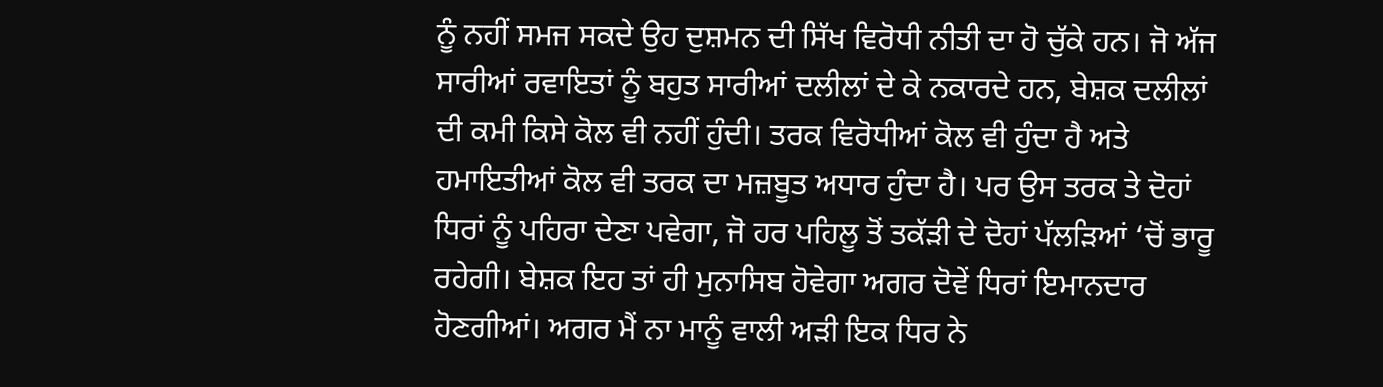ਨੂੰ ਨਹੀਂ ਸਮਜ ਸਕਦੇ ਉਹ ਦੁਸ਼ਮਨ ਦੀ ਸਿੱਖ ਵਿਰੋਧੀ ਨੀਤੀ ਦਾ ਹੋ ਚੁੱਕੇ ਹਨ। ਜੋ ਅੱਜ ਸਾਰੀਆਂ ਰਵਾਇਤਾਂ ਨੂੰ ਬਹੁਤ ਸਾਰੀਆਂ ਦਲੀਲਾਂ ਦੇ ਕੇ ਨਕਾਰਦੇ ਹਨ, ਬੇਸ਼ਕ ਦਲੀਲਾਂ ਦੀ ਕਮੀ ਕਿਸੇ ਕੋਲ ਵੀ ਨਹੀਂ ਹੁੰਦੀ। ਤਰਕ ਵਿਰੋਧੀਆਂ ਕੋਲ ਵੀ ਹੁੰਦਾ ਹੈ ਅਤੇ ਹਮਾਇਤੀਆਂ ਕੋਲ ਵੀ ਤਰਕ ਦਾ ਮਜ਼ਬੂਤ ਅਧਾਰ ਹੁੰਦਾ ਹੈ। ਪਰ ਉਸ ਤਰਕ ਤੇ ਦੋਹਾਂ ਧਿਰਾਂ ਨੂੰ ਪਹਿਰਾ ਦੇਣਾ ਪਵੇਗਾ, ਜੋ ਹਰ ਪਹਿਲੂ ਤੋਂ ਤਕੱੜੀ ਦੇ ਦੋਹਾਂ ਪੱਲੜਿਆਂ ‘ਚੋਂ ਭਾਰੂ ਰਹੇਗੀ। ਬੇਸ਼ਕ ਇਹ ਤਾਂ ਹੀ ਮੁਨਾਸਿਬ ਹੋਵੇਗਾ ਅਗਰ ਦੋਵੇਂ ਧਿਰਾਂ ਇਮਾਨਦਾਰ ਹੋਣਗੀਆਂ। ਅਗਰ ਮੈਂ ਨਾ ਮਾਨੂੰ ਵਾਲੀ ਅੜੀ ਇਕ ਧਿਰ ਨੇ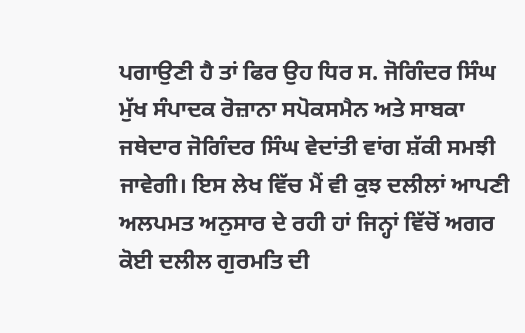ਪਗਾਉਣੀ ਹੈ ਤਾਂ ਫਿਰ ਉਹ ਧਿਰ ਸ. ਜੋਗਿੰਦਰ ਸਿੰਘ ਮੁੱਖ ਸੰਪਾਦਕ ਰੋਜ਼ਾਨਾ ਸਪੋਕਸਮੈਨ ਅਤੇ ਸਾਬਕਾ ਜਥੇਦਾਰ ਜੋਗਿੰਦਰ ਸਿੰਘ ਵੇਦਾਂਤੀ ਵਾਂਗ ਸ਼ੱਕੀ ਸਮਝੀ ਜਾਵੇਗੀ। ਇਸ ਲੇਖ ਵਿੱਚ ਮੈਂ ਵੀ ਕੁਝ ਦਲੀਲਾਂ ਆਪਣੀ ਅਲਪਮਤ ਅਨੁਸਾਰ ਦੇ ਰਹੀ ਹਾਂ ਜਿਨ੍ਹਾਂ ਵਿੱਚੋਂ ਅਗਰ ਕੋਈ ਦਲੀਲ ਗੁਰਮਤਿ ਦੀ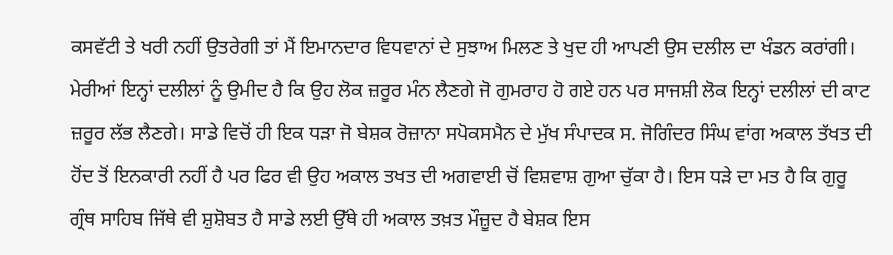ਕਸਵੱਟੀ ਤੇ ਖਰੀ ਨਹੀਂ ਉਤਰੇਗੀ ਤਾਂ ਮੈਂ ਇਮਾਨਦਾਰ ਵਿਧਵਾਨਾਂ ਦੇ ਸੁਝਾਅ ਮਿਲਣ ਤੇ ਖੁਦ ਹੀ ਆਪਣੀ ਉਸ ਦਲੀਲ ਦਾ ਖੰਡਨ ਕਰਾਂਗੀ। ਮੇਰੀਆਂ ਇਨ੍ਹਾਂ ਦਲੀਲਾਂ ਨੂੰ ਉਮੀਦ ਹੈ ਕਿ ਉਹ ਲੋਕ ਜ਼ਰੂਰ ਮੰਨ ਲੈਣਗੇ ਜੋ ਗੁਮਰਾਹ ਹੋ ਗਏ ਹਨ ਪਰ ਸਾਜਸ਼ੀ ਲੋਕ ਇਨ੍ਹਾਂ ਦਲੀਲਾਂ ਦੀ ਕਾਟ ਜ਼ਰੂਰ ਲੱਭ ਲੈਣਗੇ। ਸਾਡੇ ਵਿਚੋਂ ਹੀ ਇਕ ਧੜਾ ਜੋ ਬੇਸ਼ਕ ਰੋਜ਼ਾਨਾ ਸਪੋਕਸਮੈਨ ਦੇ ਮੁੱਖ ਸੰਪਾਦਕ ਸ. ਜੋਗਿੰਦਰ ਸਿੰਘ ਵਾਂਗ ਅਕਾਲ ਤੱਖਤ ਦੀ ਹੋਂਦ ਤੋਂ ਇਨਕਾਰੀ ਨਹੀਂ ਹੈ ਪਰ ਫਿਰ ਵੀ ਉਹ ਅਕਾਲ ਤਖਤ ਦੀ ਅਗਵਾਈ ਚੋਂ ਵਿਸ਼ਵਾਸ਼ ਗੁਆ ਚੁੱਕਾ ਹੈ। ਇਸ ਧੜੇ ਦਾ ਮਤ ਹੈ ਕਿ ਗੁਰੂ ਗ੍ਰੰਥ ਸਾਹਿਬ ਜਿੱਥੇ ਵੀ ਸ਼ੁਸ਼ੋਬਤ ਹੈ ਸਾਡੇ ਲਈ ਉੱਥੇ ਹੀ ਅਕਾਲ ਤਖ਼ਤ ਮੌਜ਼ੂਦ ਹੈ ਬੇਸ਼ਕ ਇਸ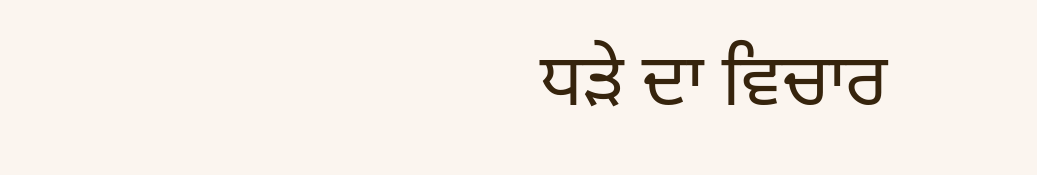ਧੜੇ ਦਾ ਵਿਚਾਰ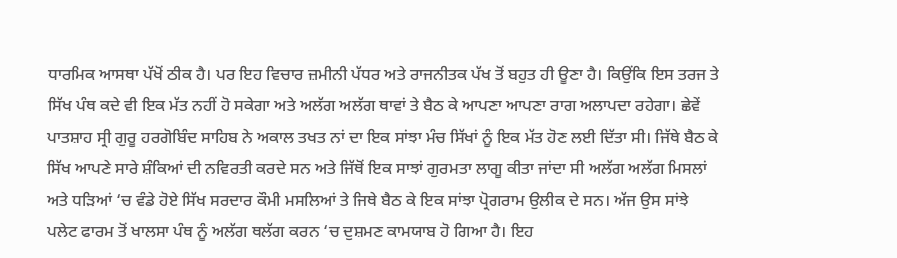ਧਾਰਮਿਕ ਆਸਥਾ ਪੱਖੋਂ ਠੀਕ ਹੈ। ਪਰ ਇਹ ਵਿਚਾਰ ਜ਼ਮੀਨੀ ਪੱਧਰ ਅਤੇ ਰਾਜਨੀਤਕ ਪੱਖ ਤੋਂ ਬਹੁਤ ਹੀ ਊਣਾ ਹੈ। ਕਿਉਂਕਿ ਇਸ ਤਰਜ ਤੇ ਸਿੱਖ ਪੰਥ ਕਦੇ ਵੀ ਇਕ ਮੱਤ ਨਹੀਂ ਹੋ ਸਕੇਗਾ ਅਤੇ ਅਲੱਗ ਅਲੱਗ ਥਾਵਾਂ ਤੇ ਬੈਠ ਕੇ ਆਪਣਾ ਆਪਣਾ ਰਾਗ ਅਲਾਪਦਾ ਰਹੇਗਾ। ਛੇਵੇਂ ਪਾਤਸ਼ਾਹ ਸ੍ਰੀ ਗੁਰੂ ਹਰਗੋਬਿੰਦ ਸਾਹਿਬ ਨੇ ਅਕਾਲ ਤਖਤ ਨਾਂ ਦਾ ਇਕ ਸਾਂਝਾ ਮੰਚ ਸਿੱਖਾਂ ਨੂੰ ਇਕ ਮੱਤ ਹੋਣ ਲਈ ਦਿੱਤਾ ਸੀ। ਜਿੱਥੇ ਬੈਠ ਕੇ ਸਿੱਖ ਆਪਣੇ ਸਾਰੇ ਸ਼ੰਕਿਆਂ ਦੀ ਨਵਿਰਤੀ ਕਰਦੇ ਸਨ ਅਤੇ ਜਿੱਥੋਂ ਇਕ ਸਾਝਾਂ ਗੁਰਮਤਾ ਲਾਗੂ ਕੀਤਾ ਜਾਂਦਾ ਸੀ ਅਲੱਗ ਅਲੱਗ ਮਿਸਲਾਂ ਅਤੇ ਧੜਿਆਂ ‘ਚ ਵੰਡੇ ਹੋਏ ਸਿੱਖ ਸਰਦਾਰ ਕੌਮੀ ਮਸਲਿਆਂ ਤੇ ਜਿਥੇ ਬੈਠ ਕੇ ਇਕ ਸਾਂਝਾ ਪ੍ਰੋਗਰਾਮ ਉਲੀਕ ਦੇ ਸਨ। ਅੱਜ ਉਸ ਸਾਂਝੇ ਪਲੇਟ ਫਾਰਮ ਤੋਂ ਖਾਲਸਾ ਪੰਥ ਨੂੰ ਅਲੱਗ ਥਲੱਗ ਕਰਨ ‘ਚ ਦੁਸ਼ਮਣ ਕਾਮਯਾਬ ਹੋ ਗਿਆ ਹੈ। ਇਹ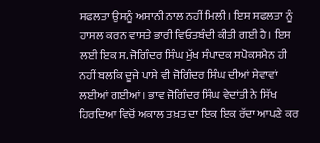ਸਫਲਤਾ ਉਸਨੂੰ ਅਸਾਨੀ ਨਾਲ ਨਹੀਂ ਮਿਲੀ। ਇਸ ਸਫਲਤਾ ਨੂੰ ਹਾਸਲ ਕਰਨ ਵਾਸਤੇ ਭਾਰੀ ਵਿਓਤਬੰਦੀ ਕੀਤੀ ਗਈ ਹੈ। ਇਸ ਲਈ ਇਕ ਸ. ਜੋਗਿੰਦਰ ਸਿੰਘ ਮੁੱਖ ਸੰਪਾਦਕ ਸਪੋਕਸਮੈਨ ਹੀ ਨਹੀਂ ਬਲਕਿ ਦੂਜੇ ਪਾਸੇ ਵੀ ਜੋਗਿੰਦਰ ਸਿੰਘ ਦੀਆਂ ਸੇਵਾਵਾਂ ਲਈਆਂ ਗਈਆਂ। ਭਾਵ ਜੋਗਿੰਦਰ ਸਿੰਘ ਵੇਦਾਂਤੀ ਨੇ ਸਿੱਖ ਹਿਰਦਿਆ ਵਿਚੋਂ ਅਕਾਲ ਤਖ਼ਤ ਦਾ ਇਕ ਇਕ ਰੱਦਾ ਆਪਣੇ ਕਰ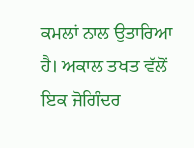ਕਮਲਾਂ ਨਾਲ ਉਤਾਰਿਆ ਹੈ। ਅਕਾਲ ਤਖਤ ਵੱਲੋਂ ਇਕ ਜੋਗਿੰਦਰ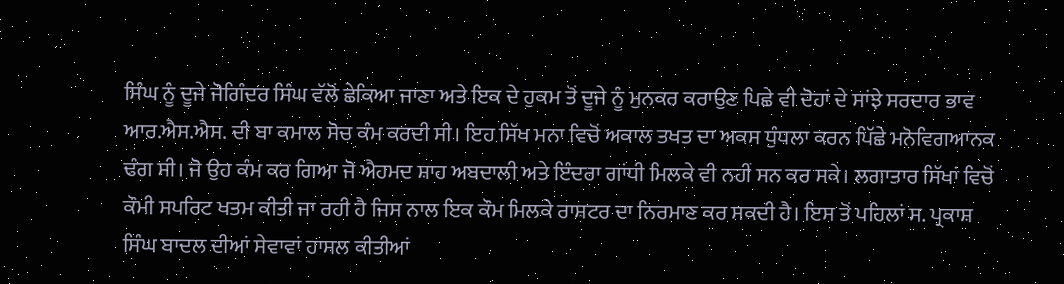ਸਿੰਘ ਨੂੰ ਦੂਜੇ ਜੋਗਿੰਦਰ ਸਿੰਘ ਵੱਲੋਂ ਛੇਕਿਆ ਜਾਣਾ ਅਤੇ ਇਕ ਦੇ ਹੁਕਮ ਤੋਂ ਦੂਜੇ ਨੂੰ ਮੁਨਕਰ ਕਰਾਉਣ ਪਿਛੇ ਵੀ ਦੋਹਾਂ ਦੇ ਸਾਂਝੇ ਸਰਦਾਰ ਭਾਵ ਆਰ.ਐਸ.ਐਸ. ਦੀ ਬਾ ਕਮਾਲ ਸੋਚ ਕੰਮ ਕਰਦੀ ਸੀ। ਇਹ ਸਿੱਖ ਮਨਾ ਵਿਚੋਂ ਅਕਾਲ ਤਖਤ ਦਾ ਅਕਸ ਧੁੰਧਲਾ ਕਰਨ ਪਿੱਛੇ ਮਨੋਵਿਗਆਨਕ ਢੰਗ ਸੀ। ਜੋ ਉਹ ਕੰਮ ਕਰ ਗਿਆ ਜੋ ਐਹਮਦ ਸ਼ਾਹ ਅਬਦਾਲੀ ਅਤੇ ਇੰਦਰਾ ਗਾਂਧੀ ਮਿਲਕੇ ਵੀ ਨਹੀਂ ਸਨ ਕਰ ਸਕੇ। ਲਗਾਤਾਰ ਸਿੱਖਾਂ ਵਿਚੋਂ ਕੌਮੀ ਸਪਰਿਟ ਖਤਮ ਕੀਤੀ ਜਾ ਰਹੀ ਹੈ ਜਿਸ ਨਾਲ ਇਕ ਕੌਮ ਮਿਲਕੇ ਰਾਸ਼ਟਰ ਦਾ ਨਿਰਮਾਣ ਕਰ ਸਕਦੀ ਹੈ। ਇਸ ਤੋਂ ਪਹਿਲਾਂ ਸ. ਪ੍ਰਕਾਸ਼ ਸਿੰਘ ਬਾਦਲ ਦੀਆਂ ਸੇਵਾਵਾਂ ਹਾਸਲ ਕੀਤੀਆਂ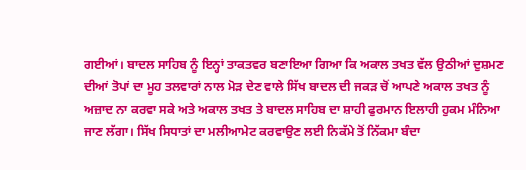ਗਈਆਂ। ਬਾਦਲ ਸਾਹਿਬ ਨੂੰ ਇਨ੍ਹਾਂ ਤਾਕਤਵਰ ਬਣਾਇਆ ਗਿਆ ਕਿ ਅਕਾਲ ਤਖਤ ਵੱਲ ਉਠੀਆਂ ਦੁਸ਼ਮਣ ਦੀਆਂ ਤੋਪਾਂ ਦਾ ਮੂਹ ਤਲਵਾਰਾਂ ਨਾਲ ਮੋੜ ਦੇਣ ਵਾਲੇ ਸਿੱਖ ਬਾਦਲ ਦੀ ਜਕੜ ਚੋਂ ਆਪਣੇ ਅਕਾਲ ਤਖਤ ਨੂੰ ਅਜ਼ਾਦ ਨਾ ਕਰਵਾ ਸਕੇ ਅਤੇ ਅਕਾਲ ਤਖਤ ਤੇ ਬਾਦਲ ਸਾਹਿਬ ਦਾ ਸ਼ਾਹੀ ਫੁਰਮਾਨ ਇਲਾਹੀ ਹੁਕਮ ਮੰਨਿਆ ਜਾਣ ਲੱਗਾ। ਸਿੱਖ ਸਿਧਾਤਾਂ ਦਾ ਮਲੀਆਮੇਟ ਕਰਵਾਉਣ ਲਈ ਨਿਕੱਮੇ ਤੋਂ ਨਿੱਕਮਾ ਬੰਦਾ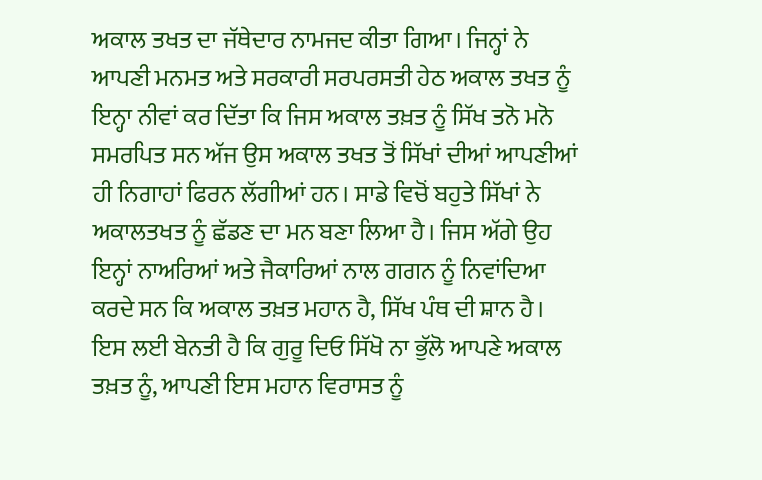ਅਕਾਲ ਤਖਤ ਦਾ ਜੱਥੇਦਾਰ ਨਾਮਜਦ ਕੀਤਾ ਗਿਆ। ਜਿਨ੍ਹਾਂ ਨੇ ਆਪਣੀ ਮਨਮਤ ਅਤੇ ਸਰਕਾਰੀ ਸਰਪਰਸਤੀ ਹੇਠ ਅਕਾਲ ਤਖਤ ਨੂੰ ਇਨ੍ਹਾ ਨੀਵਾਂ ਕਰ ਦਿੱਤਾ ਕਿ ਜਿਸ ਅਕਾਲ ਤਖ਼ਤ ਨੂੰ ਸਿੱਖ ਤਨੋ ਮਨੋ ਸਮਰਪਿਤ ਸਨ ਅੱਜ ਉਸ ਅਕਾਲ ਤਖਤ ਤੋਂ ਸਿੱਖਾਂ ਦੀਆਂ ਆਪਣੀਆਂ ਹੀ ਨਿਗਾਹਾਂ ਫਿਰਨ ਲੱਗੀਆਂ ਹਨ। ਸਾਡੇ ਵਿਚੋਂ ਬਹੁਤੇ ਸਿੱਖਾਂ ਨੇ ਅਕਾਲਤਖਤ ਨੂੰ ਛੱਡਣ ਦਾ ਮਨ ਬਣਾ ਲਿਆ ਹੈ। ਜਿਸ ਅੱਗੇ ਉਹ ਇਨ੍ਹਾਂ ਨਾਅਰਿਆਂ ਅਤੇ ਜੈਕਾਰਿਆਂ ਨਾਲ ਗਗਨ ਨੂੰ ਨਿਵਾਂਦਿਆ ਕਰਦੇ ਸਨ ਕਿ ਅਕਾਲ ਤਖ਼ਤ ਮਹਾਨ ਹੈ, ਸਿੱਖ ਪੰਥ ਦੀ ਸ਼ਾਨ ਹੈ। ਇਸ ਲਈ ਬੇਨਤੀ ਹੈ ਕਿ ਗੁਰੂ ਦਿਓ ਸਿੱਖੋ ਨਾ ਭੁੱਲੋ ਆਪਣੇ ਅਕਾਲ ਤਖ਼ਤ ਨੂੰ, ਆਪਣੀ ਇਸ ਮਹਾਨ ਵਿਰਾਸਤ ਨੂੰ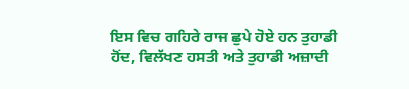ਇਸ ਵਿਚ ਗਹਿਰੇ ਰਾਜ ਛੁਪੇ ਹੋਏ ਹਨ ਤੁਹਾਡੀ ਹੋਂਦ, ਵਿਲੱਖਣ ਹਸਤੀ ਅਤੇ ਤੁਹਾਡੀ ਅਜ਼ਾਦੀ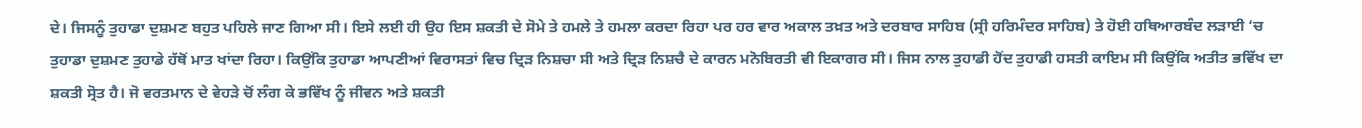ਦੇ। ਜਿਸਨੂੰ ਤੁਹਾਡਾ ਦੁਸ਼ਮਣ ਬਹੁਤ ਪਹਿਲੇ ਜਾਣ ਗਿਆ ਸੀ। ਇਸੇ ਲਈ ਹੀ ਉਹ ਇਸ ਸ਼ਕਤੀ ਦੇ ਸੋਮੇ ਤੇ ਹਮਲੇ ਤੇ ਹਮਲਾ ਕਰਦਾ ਰਿਹਾ ਪਰ ਹਰ ਵਾਰ ਅਕਾਲ ਤਖ਼ਤ ਅਤੇ ਦਰਬਾਰ ਸਾਹਿਬ (ਸ੍ਰੀ ਹਰਿਮੰਦਰ ਸਾਹਿਬ) ਤੇ ਹੋਈ ਹਥਿਆਰਬੰਦ ਲੜਾਈ ‘ਚ ਤੁਹਾਡਾ ਦੁਸ਼ਮਣ ਤੁਹਾਡੇ ਹੱਥੋਂ ਮਾਤ ਖਾਂਦਾ ਰਿਹਾ। ਕਿਉਂਕਿ ਤੁਹਾਡਾ ਆਪਣੀਆਂ ਵਿਰਾਸਤਾਂ ਵਿਚ ਦ੍ਰਿੜ ਨਿਸ਼ਚਾ ਸੀ ਅਤੇ ਦ੍ਰਿੜ ਨਿਸ਼ਚੈ ਦੇ ਕਾਰਨ ਮਨੋਬਿਰਤੀ ਵੀ ਇਕਾਗਰ ਸੀ। ਜਿਸ ਨਾਲ ਤੁਹਾਡੀ ਹੋਂਦ ਤੁਹਾਡੀ ਹਸਤੀ ਕਾਇਮ ਸੀ ਕਿਉਂਕਿ ਅਤੀਤ ਭਵਿੱਖ ਦਾ ਸ਼ਕਤੀ ਸ੍ਰੋਤ ਹੈ। ਜੋ ਵਰਤਮਾਨ ਦੇ ਵੇਹੜੇ ਚੋਂ ਲੰਗ ਕੇ ਭਵਿੱਖ ਨੂੰ ਜੀਵਨ ਅਤੇ ਸ਼ਕਤੀ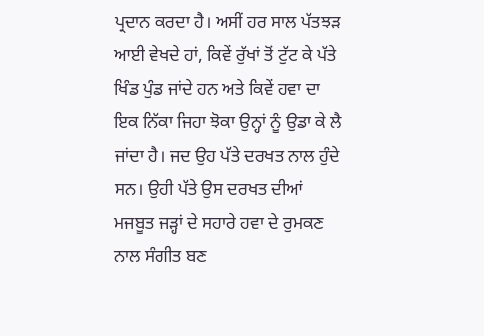ਪ੍ਰਦਾਨ ਕਰਦਾ ਹੈ। ਅਸੀਂ ਹਰ ਸਾਲ ਪੱਤਝੜ ਆਈ ਵੇਖਦੇ ਹਾਂ, ਕਿਵੇਂ ਰੁੱਖਾਂ ਤੋਂ ਟੁੱਟ ਕੇ ਪੱਤੇ ਖਿੰਡ ਪੁੰਡ ਜਾਂਦੇ ਹਨ ਅਤੇ ਕਿਵੇਂ ਹਵਾ ਦਾ ਇਕ ਨਿੱਕਾ ਜਿਹਾ ਝੋਕਾ ਉਨ੍ਹਾਂ ਨੂੰ ਉਡਾ ਕੇ ਲੈ ਜਾਂਦਾ ਹੈ। ਜਦ ਉਹ ਪੱਤੇ ਦਰਖਤ ਨਾਲ ਹੁੰਦੇ ਸਨ। ਉਹੀ ਪੱਤੇ ਉਸ ਦਰਖਤ ਦੀਆਂ ਮਜਬੂਤ ਜੜ੍ਹਾਂ ਦੇ ਸਹਾਰੇ ਹਵਾ ਦੇ ਰੁਮਕਣ ਨਾਲ ਸੰਗੀਤ ਬਣ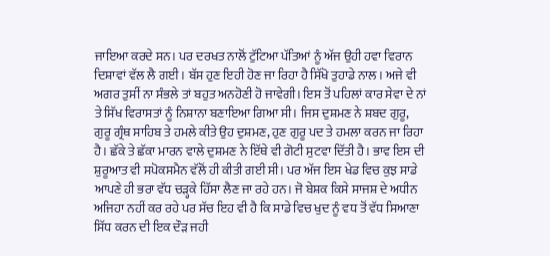ਜਾਇਆ ਕਰਦੇ ਸਨ। ਪਰ ਦਰਖਤ ਨਾਲੋਂ ਟੁੱਟਿਆ ਪੱਤਿਆਂ ਨੂੰ ਅੱਜ ਉਹੀ ਹਵਾ ਵਿਰਾਨ ਦਿਸ਼ਾਵਾਂ ਵੱਲ ਲੈ ਗਈ। ਬੱਸ ਹੁਣ ਇਹੀ ਹੋਣ ਜਾ ਰਿਹਾ ਹੈ ਸਿੱਖੋ ਤੁਹਾਡੇ ਨਾਲ। ਅਜੇ ਵੀ ਅਗਰ ਤੁਸੀਂ ਨਾ ਸੰਭਲੇ ਤਾਂ ਬਹੁਤ ਅਨਹੋਣੀ ਹੋ ਜਾਵੇਗੀ। ਇਸ ਤੋਂ ਪਹਿਲਾਂ ਕਾਰ ਸੇਵਾ ਦੇ ਨਾਂ ਤੇ ਸਿੱਖ ਵਿਰਾਸਤਾਂ ਨੂੰ ਨਿਸ਼ਾਨਾ ਬਣਾਇਆ ਗਿਆ ਸੀ। ਜਿਸ ਦੁਸ਼ਮਣ ਨੇ ਸ਼ਬਦ ਗੁਰੂ, ਗੁਰੂ ਗ੍ਰੰਥ ਸਾਹਿਬ ਤੇ ਹਮਲੇ ਕੀਤੇ ਉਹ ਦੁਸ਼ਮਣ, ਹੁਣ ਗੁਰੂ ਪਦ ਤੇ ਹਮਲਾ ਕਰਨ ਜਾ ਰਿਹਾ ਹੈ। ਛੱਕੇ ਤੇ ਛੱਕਾ ਮਾਰਨ ਵਾਲੇ ਦੁਸ਼ਮਣ ਨੇ ਇੱਥੇ ਵੀ ਗੋਟੀ ਸੁਟਵਾ ਦਿੱਤੀ ਹੈ। ਭਾਵ ਇਸ ਦੀ ਸ਼ੁਰੂਆਤ ਵੀ ਸਪੋਕਸਮੈਨ ਵੱਲੋਂ ਹੀ ਕੀਤੀ ਗਈ ਸੀ। ਪਰ ਅੱਜ ਇਸ ਖੇਡ ਵਿਚ ਕੁਝ ਸਾਡੇ ਆਪਣੇ ਹੀ ਭਰਾ ਵੱਧ ਚੜ੍ਹਕੇ ਹਿੱਸਾ ਲੈਣ ਜਾ ਰਹੇ ਹਨ। ਜੋ ਬੇਸ਼ਕ ਕਿਸੇ ਸਾਜਸ਼ ਦੇ ਅਧੀਨ ਅਜਿਹਾ ਨਹੀਂ ਕਰ ਰਹੇ ਪਰ ਸੱਚ ਇਹ ਵੀ ਹੈ ਕਿ ਸਾਡੇ ਵਿਚ ਖੁਦ ਨੂੰ ਵਧ ਤੋਂ ਵੱਧ ਸਿਆਣਾ ਸਿੱਧ ਕਰਨ ਦੀ ਇਕ ਦੌੜ ਜਹੀ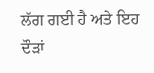ਲੱਗ ਗਈ ਹੈ ਅਤੇ ਇਹ ਦੌੜਾਂ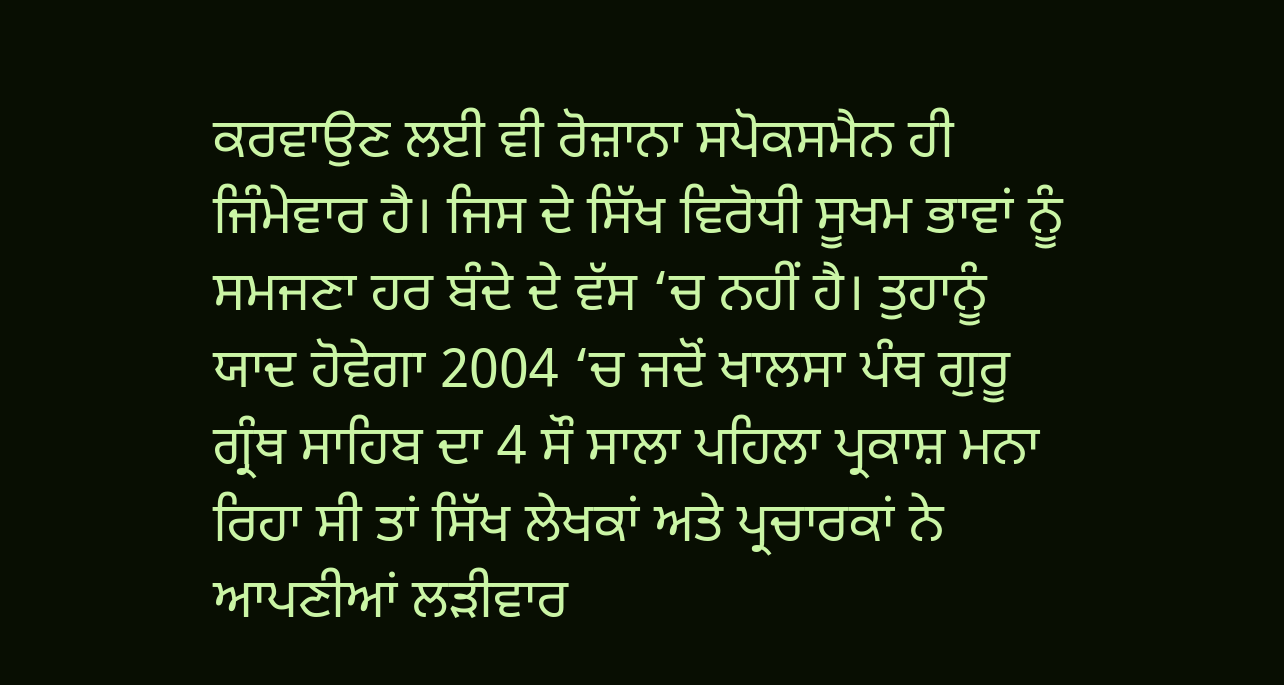ਕਰਵਾਉਣ ਲਈ ਵੀ ਰੋਜ਼ਾਨਾ ਸਪੋਕਸਮੈਨ ਹੀ ਜਿੰਮੇਵਾਰ ਹੈ। ਜਿਸ ਦੇ ਸਿੱਖ ਵਿਰੋਧੀ ਸੂਖਮ ਭਾਵਾਂ ਨੂੰ ਸਮਜਣਾ ਹਰ ਬੰਦੇ ਦੇ ਵੱਸ ‘ਚ ਨਹੀਂ ਹੈ। ਤੁਹਾਨੂੰ ਯਾਦ ਹੋਵੇਗਾ 2004 ‘ਚ ਜਦੋਂ ਖਾਲਸਾ ਪੰਥ ਗੁਰੂ ਗ੍ਰੰਥ ਸਾਹਿਬ ਦਾ 4 ਸੌ ਸਾਲਾ ਪਹਿਲਾ ਪ੍ਰਕਾਸ਼ ਮਨਾ ਰਿਹਾ ਸੀ ਤਾਂ ਸਿੱਖ ਲੇਖਕਾਂ ਅਤੇ ਪ੍ਰਚਾਰਕਾਂ ਨੇ ਆਪਣੀਆਂ ਲੜੀਵਾਰ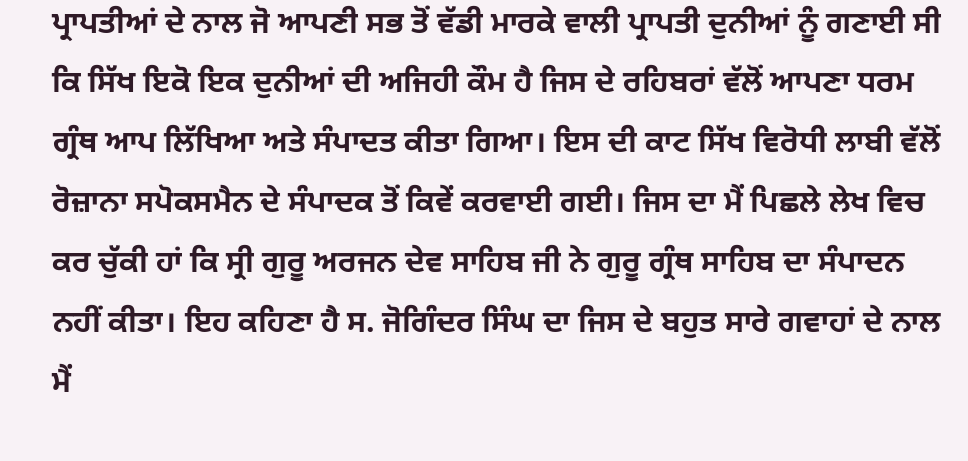ਪ੍ਰਾਪਤੀਆਂ ਦੇ ਨਾਲ ਜੋ ਆਪਣੀ ਸਭ ਤੋਂ ਵੱਡੀ ਮਾਰਕੇ ਵਾਲੀ ਪ੍ਰਾਪਤੀ ਦੁਨੀਆਂ ਨੂੰ ਗਣਾਈ ਸੀ ਕਿ ਸਿੱਖ ਇਕੋ ਇਕ ਦੁਨੀਆਂ ਦੀ ਅਜਿਹੀ ਕੌਮ ਹੈ ਜਿਸ ਦੇ ਰਹਿਬਰਾਂ ਵੱਲੋਂ ਆਪਣਾ ਧਰਮ ਗ੍ਰੰਥ ਆਪ ਲਿੱਖਿਆ ਅਤੇ ਸੰਪਾਦਤ ਕੀਤਾ ਗਿਆ। ਇਸ ਦੀ ਕਾਟ ਸਿੱਖ ਵਿਰੋਧੀ ਲਾਬੀ ਵੱਲੋਂ ਰੋਜ਼ਾਨਾ ਸਪੋਕਸਮੈਨ ਦੇ ਸੰਪਾਦਕ ਤੋਂ ਕਿਵੇਂ ਕਰਵਾਈ ਗਈ। ਜਿਸ ਦਾ ਮੈਂ ਪਿਛਲੇ ਲੇਖ ਵਿਚ ਕਰ ਚੁੱਕੀ ਹਾਂ ਕਿ ਸ੍ਰੀ ਗੁਰੂ ਅਰਜਨ ਦੇਵ ਸਾਹਿਬ ਜੀ ਨੇ ਗੁਰੂ ਗ੍ਰੰਥ ਸਾਹਿਬ ਦਾ ਸੰਪਾਦਨ ਨਹੀਂ ਕੀਤਾ। ਇਹ ਕਹਿਣਾ ਹੈ ਸ. ਜੋਗਿੰਦਰ ਸਿੰਘ ਦਾ ਜਿਸ ਦੇ ਬਹੁਤ ਸਾਰੇ ਗਵਾਹਾਂ ਦੇ ਨਾਲ ਮੈਂ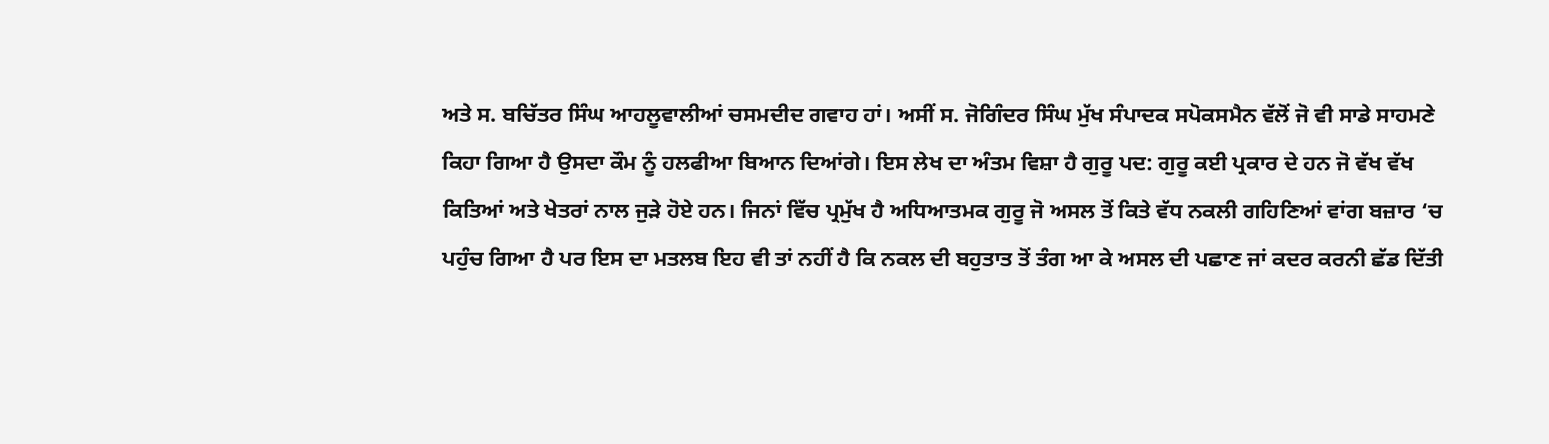ਅਤੇ ਸ. ਬਚਿੱਤਰ ਸਿੰਘ ਆਹਲੂਵਾਲੀਆਂ ਚਸਮਦੀਦ ਗਵਾਹ ਹਾਂ। ਅਸੀਂ ਸ. ਜੋਗਿੰਦਰ ਸਿੰਘ ਮੁੱਖ ਸੰਪਾਦਕ ਸਪੋਕਸਮੈਨ ਵੱਲੋਂ ਜੋ ਵੀ ਸਾਡੇ ਸਾਹਮਣੇ ਕਿਹਾ ਗਿਆ ਹੈ ਉਸਦਾ ਕੌਮ ਨੂੰ ਹਲਫੀਆ ਬਿਆਨ ਦਿਆਂਗੇ। ਇਸ ਲੇਖ ਦਾ ਅੰਤਮ ਵਿਸ਼ਾ ਹੈ ਗੁਰੂ ਪਦ: ਗੁਰੂ ਕਈ ਪ੍ਰਕਾਰ ਦੇ ਹਨ ਜੋ ਵੱਖ ਵੱਖ ਕਿਤਿਆਂ ਅਤੇ ਖੇਤਰਾਂ ਨਾਲ ਜੁੜੇ ਹੋਏ ਹਨ। ਜਿਨਾਂ ਵਿੱਚ ਪ੍ਰਮੁੱਖ ਹੈ ਅਧਿਆਤਮਕ ਗੁਰੂ ਜੋ ਅਸਲ ਤੋਂ ਕਿਤੇ ਵੱਧ ਨਕਲੀ ਗਹਿਣਿਆਂ ਵਾਂਗ ਬਜ਼ਾਰ ‘ਚ ਪਹੁੰਚ ਗਿਆ ਹੈ ਪਰ ਇਸ ਦਾ ਮਤਲਬ ਇਹ ਵੀ ਤਾਂ ਨਹੀਂ ਹੈ ਕਿ ਨਕਲ ਦੀ ਬਹੁਤਾਤ ਤੋਂ ਤੰਗ ਆ ਕੇ ਅਸਲ ਦੀ ਪਛਾਣ ਜਾਂ ਕਦਰ ਕਰਨੀ ਛੱਡ ਦਿੱਤੀ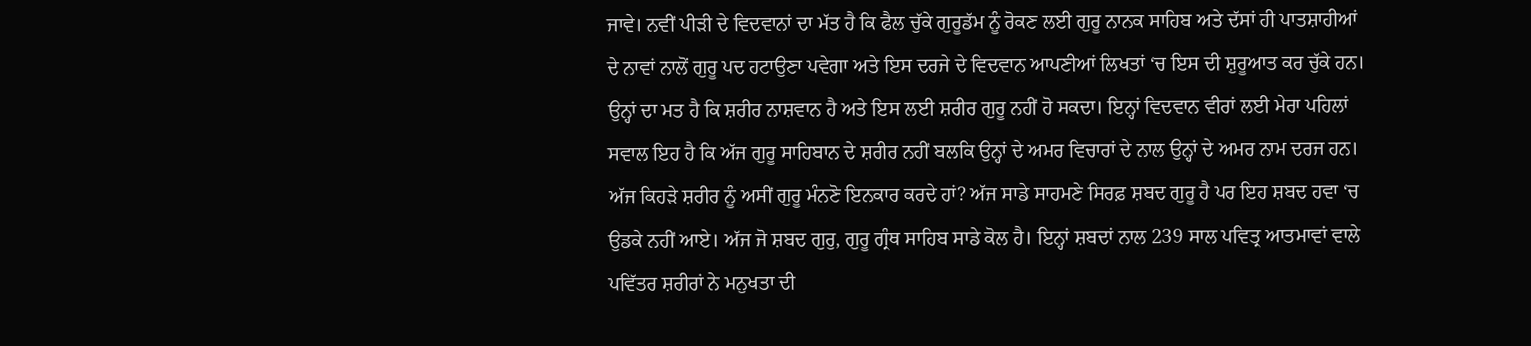ਜਾਵੇ। ਨਵੀਂ ਪੀੜੀ ਦੇ ਵਿਦਵਾਨਾਂ ਦਾ ਮੱਤ ਹੈ ਕਿ ਫੈਲ ਚੁੱਕੇ ਗੁਰੂਡੱਮ ਨੂੰ ਰੋਕਣ ਲਈ ਗੁਰੂ ਨਾਨਕ ਸਾਹਿਬ ਅਤੇ ਦੱਸਾਂ ਹੀ ਪਾਤਸ਼ਾਹੀਆਂ ਦੇ ਨਾਵਾਂ ਨਾਲੋਂ ਗੁਰੂ ਪਦ ਹਟਾਉਣਾ ਪਵੇਗਾ ਅਤੇ ਇਸ ਦਰਜੇ ਦੇ ਵਿਦਵਾਨ ਆਪਣੀਆਂ ਲਿਖਤਾਂ ‘ਚ ਇਸ ਦੀ ਸ਼ੁਰੂਆਤ ਕਰ ਚੁੱਕੇ ਹਨ। ਉਨ੍ਹਾਂ ਦਾ ਮਤ ਹੈ ਕਿ ਸ਼ਰੀਰ ਨਾਸ਼ਵਾਨ ਹੈ ਅਤੇ ਇਸ ਲਈ ਸ਼ਰੀਰ ਗੁਰੂ ਨਹੀਂ ਹੋ ਸਕਦਾ। ਇਨ੍ਹਾਂ ਵਿਦਵਾਨ ਵੀਰਾਂ ਲਈ ਮੇਰਾ ਪਹਿਲਾਂ ਸਵਾਲ ਇਹ ਹੈ ਕਿ ਅੱਜ ਗੁਰੂ ਸਾਹਿਬਾਨ ਦੇ ਸ਼ਰੀਰ ਨਹੀਂ ਬਲਕਿ ਉਨ੍ਹਾਂ ਦੇ ਅਮਰ ਵਿਚਾਰਾਂ ਦੇ ਨਾਲ ਉਨ੍ਹਾਂ ਦੇ ਅਮਰ ਨਾਮ ਦਰਜ ਹਨ। ਅੱਜ ਕਿਹੜੇ ਸ਼ਰੀਰ ਨੂੰ ਅਸੀਂ ਗੁਰੂ ਮੰਨਣੋ ਇਨਕਾਰ ਕਰਦੇ ਹਾਂ? ਅੱਜ ਸਾਡੇ ਸਾਹਮਣੇ ਸਿਰਫ਼ ਸ਼ਬਦ ਗੁਰੂ ਹੈ ਪਰ ਇਹ ਸ਼ਬਦ ਹਵਾ ‘ਚ ਉਡਕੇ ਨਹੀਂ ਆਏ। ਅੱਜ ਜੋ ਸ਼ਬਦ ਗੁਰੁ, ਗੁਰੂ ਗ੍ਰੰਥ ਸਾਹਿਬ ਸਾਡੇ ਕੋਲ ਹੈ। ਇਨ੍ਹਾਂ ਸ਼ਬਦਾਂ ਨਾਲ 239 ਸਾਲ ਪਵਿਤ੍ਰ ਆਤਮਾਵਾਂ ਵਾਲੇ ਪਵਿੱਤਰ ਸ਼ਰੀਰਾਂ ਨੇ ਮਨੁਖਤਾ ਦੀ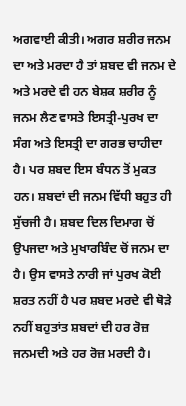ਅਗਵਾਈ ਕੀਤੀ। ਅਗਰ ਸ਼ਰੀਰ ਜਨਮ ਦਾ ਅਤੇ ਮਰਦਾ ਹੈ ਤਾਂ ਸ਼ਬਦ ਵੀ ਜਨਮ ਦੇ ਅਤੇ ਮਰਦੇ ਵੀ ਹਨ ਬੇਸ਼ਕ ਸ਼ਰੀਰ ਨੂੰ ਜਨਮ ਲੈਣ ਵਾਸਤੇ ਇਸਤ੍ਰੀ-ਪੁਰਖ ਦਾ ਸੰਗ ਅਤੇ ਇਸਤ੍ਰੀ ਦਾ ਗਰਭ ਚਾਹੀਦਾ ਹੈ। ਪਰ ਸ਼ਬਦ ਇਸ ਬੰਧਨ ਤੋਂ ਮੁਕਤ ਹਨ। ਸ਼ਬਦਾਂ ਦੀ ਜਨਮ ਵਿੱਧੀ ਬਹੁਤ ਹੀ ਸੁੱਚਜੀ ਹੈ। ਸ਼ਬਦ ਦਿਲ ਦਿਮਾਗ ਚੋਂ ਉਪਜਦਾ ਅਤੇ ਮੁਖਾਰਬਿੰਦ ਚੋਂ ਜਨਮ ਦਾ ਹੈ। ਉਸ ਵਾਸਤੇ ਨਾਰੀ ਜਾਂ ਪੁਰਖ ਕੋਈ ਸ਼ਰਤ ਨਹੀਂ ਹੈ ਪਰ ਸ਼ਬਦ ਮਰਦੇ ਵੀ ਥੋੜੇ ਨਹੀਂ ਬਹੁਤਾਂਤ ਸ਼ਬਦਾਂ ਦੀ ਹਰ ਰੋਜ਼ ਜਨਮਦੀ ਅਤੇ ਹਰ ਰੋਜ਼ ਮਰਦੀ ਹੈ।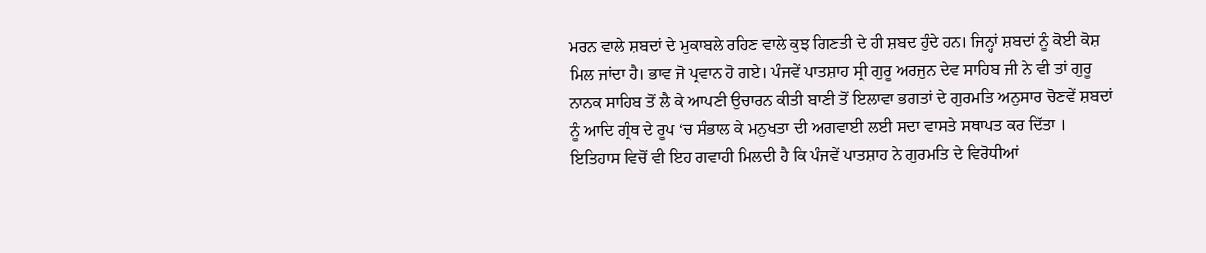ਮਰਨ ਵਾਲੇ ਸ਼ਬਦਾਂ ਦੇ ਮੁਕਾਬਲੇ ਰਹਿਣ ਵਾਲੇ ਕੁਝ ਗਿਣਤੀ ਦੇ ਹੀ ਸ਼ਬਦ ਹੁੰਦੇ ਹਨ। ਜਿਨ੍ਹਾਂ ਸ਼ਬਦਾਂ ਨੂੰ ਕੋਈ ਕੋਸ਼ ਮਿਲ ਜਾਂਦਾ ਹੈ। ਭਾਵ ਜੋ ਪ੍ਰਵਾਨ ਹੋ ਗਏ। ਪੰਜਵੇਂ ਪਾਤਸ਼ਾਹ ਸ੍ਰੀ ਗੁਰੂ ਅਰਜੁਨ ਦੇਵ ਸਾਹਿਬ ਜੀ ਨੇ ਵੀ ਤਾਂ ਗੁਰੂ ਨਾਨਕ ਸਾਹਿਬ ਤੋਂ ਲੈ ਕੇ ਆਪਣੀ ਉਚਾਰਨ ਕੀਤੀ ਬਾਣੀ ਤੋਂ ਇਲਾਵਾ ਭਗਤਾਂ ਦੇ ਗੁਰਮਤਿ ਅਨੁਸਾਰ ਚੋਣਵੇਂ ਸ਼ਬਦਾਂ ਨੂੰ ਆਦਿ ਗ੍ਰੰਥ ਦੇ ਰੂਪ ‘ਚ ਸੰਭਾਲ ਕੇ ਮਨੁਖਤਾ ਦੀ ਅਗਵਾਈ ਲਈ ਸਦਾ ਵਾਸਤੇ ਸਥਾਪਤ ਕਰ ਦਿੱਤਾ । ਇਤਿਹਾਸ ਵਿਚੋਂ ਵੀ ਇਹ ਗਵਾਹੀ ਮਿਲਦੀ ਹੈ ਕਿ ਪੰਜਵੇਂ ਪਾਤਸ਼ਾਹ ਨੇ ਗੁਰਮਤਿ ਦੇ ਵਿਰੋਧੀਆਂ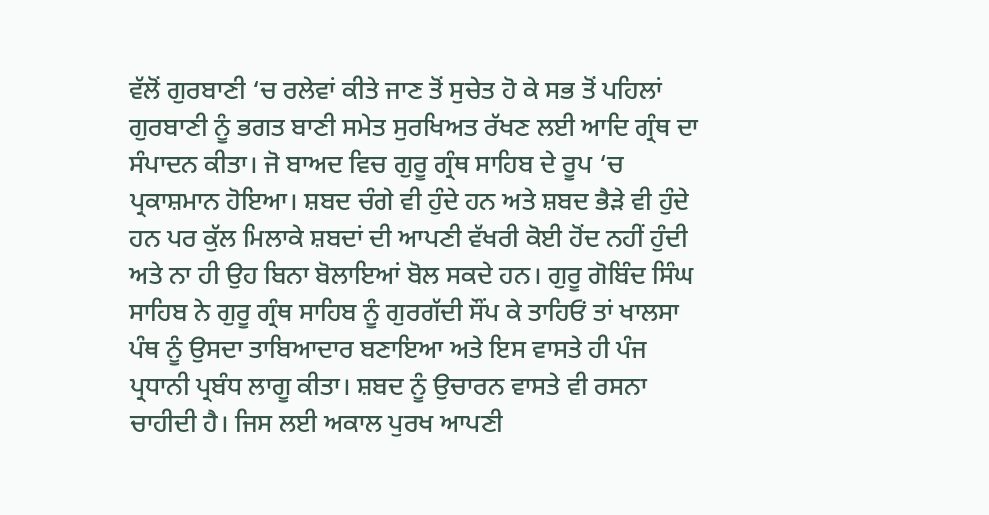ਵੱਲੋਂ ਗੁਰਬਾਣੀ ‘ਚ ਰਲੇਵਾਂ ਕੀਤੇ ਜਾਣ ਤੋਂ ਸੁਚੇਤ ਹੋ ਕੇ ਸਭ ਤੋਂ ਪਹਿਲਾਂ ਗੁਰਬਾਣੀ ਨੂੰ ਭਗਤ ਬਾਣੀ ਸਮੇਤ ਸੁਰਖਿਅਤ ਰੱਖਣ ਲਈ ਆਦਿ ਗ੍ਰੰਥ ਦਾ ਸੰਪਾਦਨ ਕੀਤਾ। ਜੋ ਬਾਅਦ ਵਿਚ ਗੁਰੂ ਗ੍ਰੰਥ ਸਾਹਿਬ ਦੇ ਰੂਪ ‘ਚ ਪ੍ਰਕਾਸ਼ਮਾਨ ਹੋਇਆ। ਸ਼ਬਦ ਚੰਗੇ ਵੀ ਹੁੰਦੇ ਹਨ ਅਤੇ ਸ਼ਬਦ ਭੈੜੇ ਵੀ ਹੁੰਦੇ ਹਨ ਪਰ ਕੁੱਲ ਮਿਲਾਕੇ ਸ਼ਬਦਾਂ ਦੀ ਆਪਣੀ ਵੱਖਰੀ ਕੋਈ ਹੋਂਦ ਨਹੀਂ ਹੁੰਦੀ ਅਤੇ ਨਾ ਹੀ ਉਹ ਬਿਨਾ ਬੋਲਾਇਆਂ ਬੋਲ ਸਕਦੇ ਹਨ। ਗੁਰੂ ਗੋਬਿੰਦ ਸਿੰਘ ਸਾਹਿਬ ਨੇ ਗੁਰੂ ਗ੍ਰੰਥ ਸਾਹਿਬ ਨੂੰ ਗੁਰਗੱਦੀ ਸੌਂਪ ਕੇ ਤਾਹਿਓਂ ਤਾਂ ਖਾਲਸਾ ਪੰਥ ਨੂੰ ਉਸਦਾ ਤਾਬਿਆਦਾਰ ਬਣਾਇਆ ਅਤੇ ਇਸ ਵਾਸਤੇ ਹੀ ਪੰਜ ਪ੍ਰਧਾਨੀ ਪ੍ਰਬੰਧ ਲਾਗੂ ਕੀਤਾ। ਸ਼ਬਦ ਨੂੰ ਉਚਾਰਨ ਵਾਸਤੇ ਵੀ ਰਸਨਾ ਚਾਹੀਦੀ ਹੈ। ਜਿਸ ਲਈ ਅਕਾਲ ਪੁਰਖ ਆਪਣੀ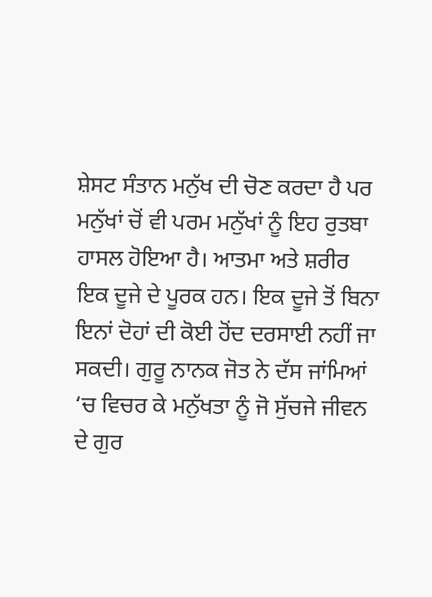ਸ਼ੇਸਟ ਸੰਤਾਨ ਮਨੁੱਖ ਦੀ ਚੋਣ ਕਰਦਾ ਹੈ ਪਰ ਮਨੁੱਖਾਂ ਚੋਂ ਵੀ ਪਰਮ ਮਨੁੱਖਾਂ ਨੂੰ ਇਹ ਰੁਤਬਾ ਹਾਸਲ ਹੋਇਆ ਹੈ। ਆਤਮਾ ਅਤੇ ਸ਼ਰੀਰ ਇਕ ਦੂਜੇ ਦੇ ਪੂਰਕ ਹਨ। ਇਕ ਦੂਜੇ ਤੋਂ ਬਿਨਾ ਇਨਾਂ ਦੋਹਾਂ ਦੀ ਕੋਈ ਹੋਂਦ ਦਰਸਾਈ ਨਹੀਂ ਜਾ ਸਕਦੀ। ਗੁਰੂ ਨਾਨਕ ਜੋਤ ਨੇ ਦੱਸ ਜਾਂਮਿਆਂ ‘ਚ ਵਿਚਰ ਕੇ ਮਨੁੱਖਤਾ ਨੂੰ ਜੋ ਸੁੱਚਜੇ ਜੀਵਨ ਦੇ ਗੁਰ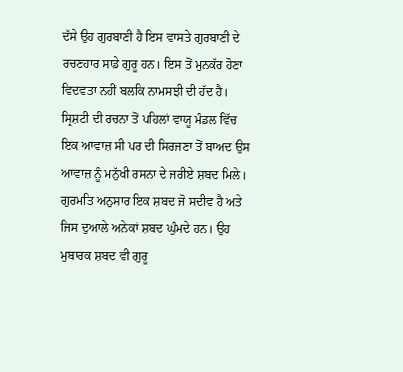ਦੱਸੇ ਉਹ ਗੁਰਬਾਣੀ ਹੈ ਇਸ ਵਾਸਤੇ ਗੁਰਬਾਣੀ ਦੇ ਰਚਣਹਾਰ ਸਾਡੇ ਗੁਰੂ ਹਨ। ਇਸ ਤੋਂ ਮੁਨਕੱਰ ਹੋਣਾ ਵਿਦਵਤਾ ਨਹੀਂ ਬਲਕਿ ਨਾਮਸਝੀ ਦੀ ਹੱਦ ਹੈ। ਸ੍ਰਿਸ਼ਟੀ ਦੀ ਰਚਨਾ ਤੋਂ ਪਹਿਲਾਂ ਵਾਯੂ ਮੰਡਲ ਵਿੱਚ ਇਕ ਆਵਾਜ਼ ਸੀ ਪਰ ਦੀ ਸਿਰਜਣਾ ਤੋਂ ਬਾਅਦ ਉਸ ਆਵਾਜ਼ ਨੂੰ ਮਨੁੱਖੀ ਰਸਨਾ ਦੇ ਜਰੀਏ ਸ਼ਬਦ ਮਿਲੇ। ਗੁਰਮਤਿ ਅਨੁਸਾਰ ਇਕ ਸ਼ਬਦ ਜੋ ਸਦੀਵ ਹੈ ਅਤੇ ਜਿਸ ਦੁਆਲੇ ਅਨੇਕਾਂ ਸ਼ਬਦ ਘੁੰਮਦੇ ਹਨ। ਉਹ ਮੁਬਾਰਕ ਸ਼ਬਦ ਵੀ ਗੁਰੂ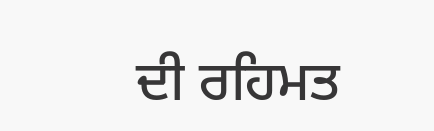ਦੀ ਰਹਿਮਤ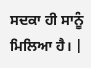ਸਦਕਾ ਹੀ ਸਾਨੂੰ ਮਿਲਿਆ ਹੈ। |